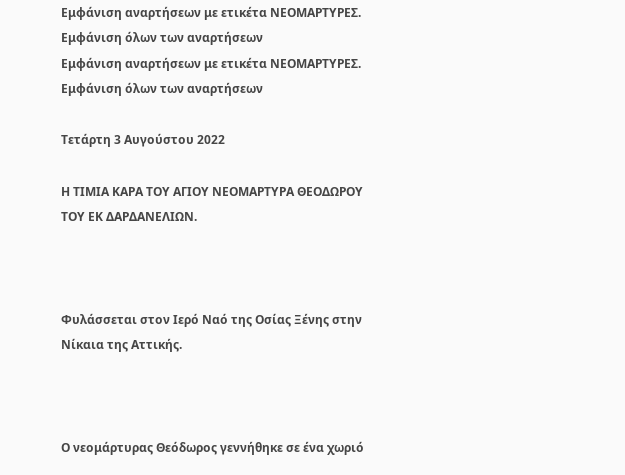Εμφάνιση αναρτήσεων με ετικέτα ΝΕΟΜΑΡΤΥΡΕΣ. Εμφάνιση όλων των αναρτήσεων
Εμφάνιση αναρτήσεων με ετικέτα ΝΕΟΜΑΡΤΥΡΕΣ. Εμφάνιση όλων των αναρτήσεων

Τετάρτη 3 Αυγούστου 2022

Η ΤΙΜΙΑ ΚΑΡΑ ΤΟΥ ΑΓΙΟΥ ΝΕΟΜΑΡΤΥΡΑ ΘΕΟΔΩΡΟΥ ΤΟΥ ΕΚ ΔΑΡΔΑΝΕΛΙΩΝ.



Φυλάσσεται στον Ιερό Ναό της Οσίας Ξένης στην Νίκαια της Αττικής.



Ο νεομάρτυρας Θεόδωρος γεννήθηκε σε ένα χωριό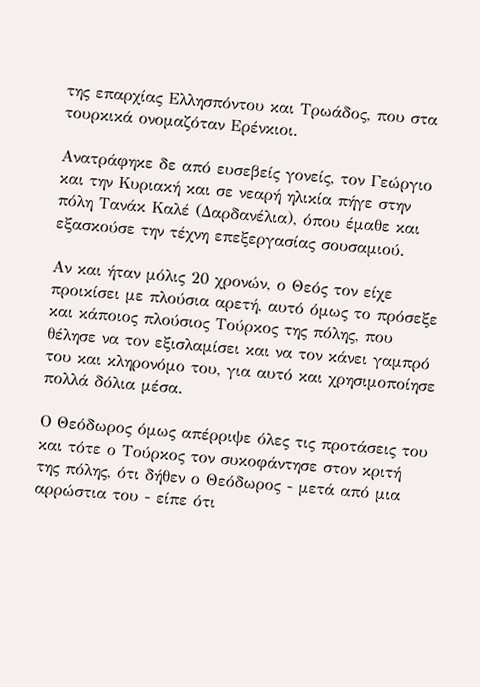της επαρχίας Ελλησπόντου και Τρωάδος, που στα τουρκικά ονομαζόταν Ερένκιοι.

Ανατράφηκε δε από ευσεβείς γονείς, τον Γεώργιο και την Κυριακή και σε νεαρή ηλικία πήγε στην πόλη Τανάκ Καλέ (Δαρδανέλια), όπου έμαθε και εξασκούσε την τέχνη επεξεργασίας σουσαμιού.

Αν και ήταν μόλις 20 χρονών, ο Θεός τον είχε προικίσει με πλούσια αρετή, αυτό όμως το πρόσεξε και κάποιος πλούσιος Τούρκος της πόλης, που θέλησε να τον εξισλαμίσει και να τον κάνει γαμπρό του και κληρονόμο του, για αυτό και χρησιμοποίησε πολλά δόλια μέσα.

Ο Θεόδωρος όμως απέρριψε όλες τις προτάσεις του και τότε ο Τούρκος τον συκοφάντησε στον κριτή της πόλης, ότι δήθεν ο Θεόδωρος - μετά από μια αρρώστια του - είπε ότι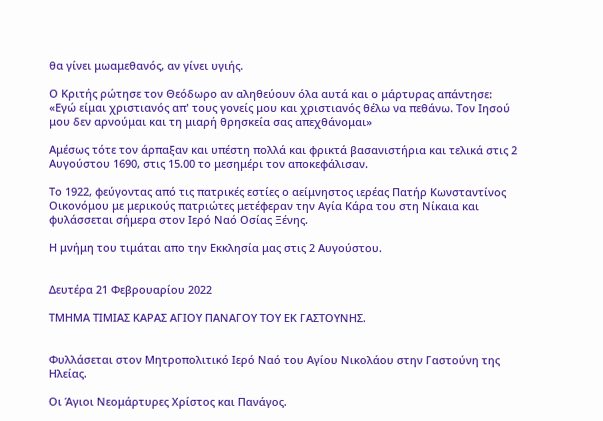θα γίνει μωαμεθανός, αν γίνει υγιής.

Ο Κριτής ρώτησε τον Θεόδωρο αν αληθεύουν όλα αυτά και ο μάρτυρας απάντησε: «Εγώ είμαι χριστιανός απ' τους γονείς μου και χριστιανός θέλω να πεθάνω. Τον Ιησού μου δεν αρνούμαι και τη μιαρή θρησκεία σας απεχθάνομαι»

Αμέσως τότε τον άρπαξαν και υπέστη πολλά και φρικτά βασανιστήρια και τελικά στις 2 Αυγούστου 1690, στις 15.00 το μεσημέρι τον αποκεφάλισαν.

Το 1922, φεύγοντας από τις πατρικές εστίες ο αείμνηστος ιερέας Πατήρ Κωνσταντίνος Οικονόμου με μερικούς πατριώτες μετέφεραν την Αγία Κάρα του στη Νίκαια και φυλάσσεται σήμερα στον Ιερό Ναό Οσίας Ξένης.

Η μνήμη του τιμάται απο την Εκκλησία μας στις 2 Αυγούστου.


Δευτέρα 21 Φεβρουαρίου 2022

ΤΜΗΜΑ ΤΙΜΙΑΣ ΚΑΡΑΣ ΑΓΙΟΥ ΠΑΝΑΓΟΥ ΤΟΥ ΕΚ ΓΑΣΤΟΥΝΗΣ.


Φυλλάσεται στον Μητροπολιτικό Ιερό Ναό του Αγίου Νικολάου στην Γαστούνη της Ηλείας.

Οι Άγιοι Νεομάρτυρες Χρίστος και Πανάγος.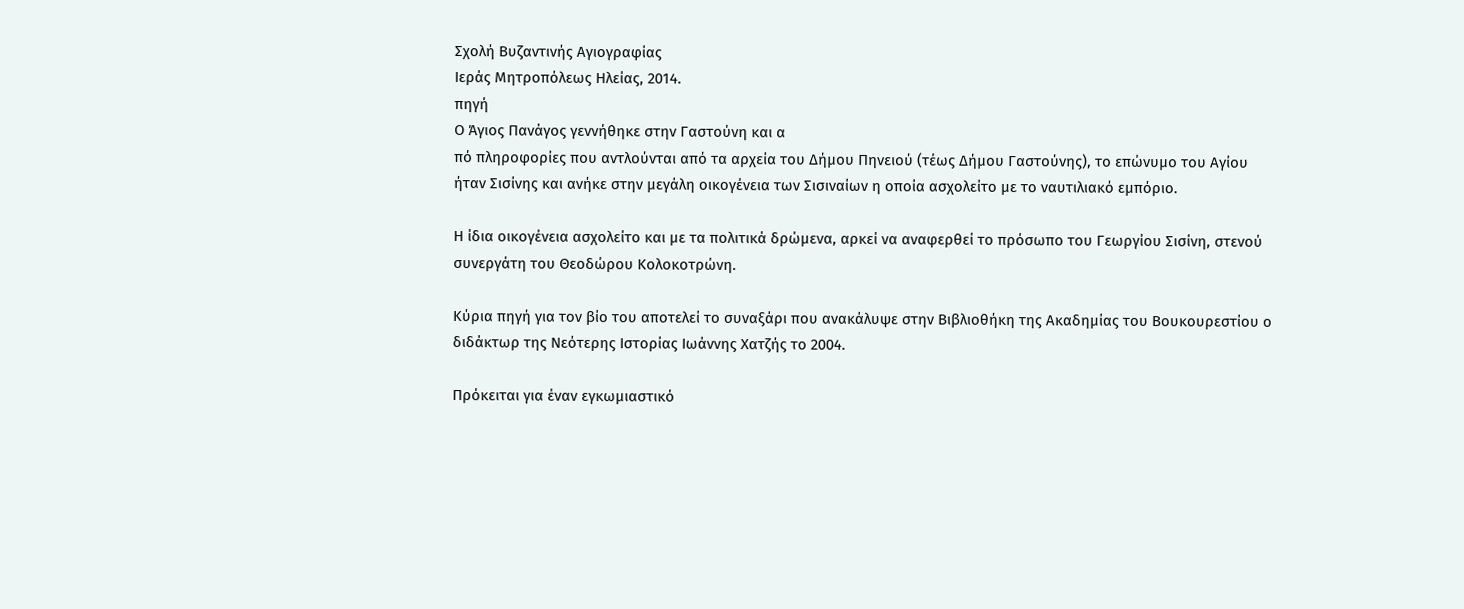Σχολή Βυζαντινής Αγιογραφίας
Ιεράς Μητροπόλεως Ηλείας, 2014.
πηγή
Ο Άγιος Πανάγος γεννήθηκε στην Γαστούνη και α
πό πληροφορίες που αντλούνται από τα αρχεία του Δήμου Πηνειού (τέως Δήμου Γαστούνης), το επώνυμο του Αγίου ήταν Σισίνης και ανήκε στην μεγάλη οικογένεια των Σισιναίων η οποία ασχολείτο με το ναυτιλιακό εμπόριο.

Η ίδια οικογένεια ασχολείτο και με τα πολιτικά δρώμενα, αρκεί να αναφερθεί το πρόσωπο του Γεωργίου Σισίνη, στενού συνεργάτη του Θεοδώρου Κολοκοτρώνη.

Κύρια πηγή για τον βίο του αποτελεί το συναξάρι που ανακάλυψε στην Βιβλιοθήκη της Ακαδημίας του Βουκουρεστίου ο διδάκτωρ της Νεότερης Ιστορίας Ιωάννης Χατζής το 2004.

Πρόκειται για έναν εγκωμιαστικό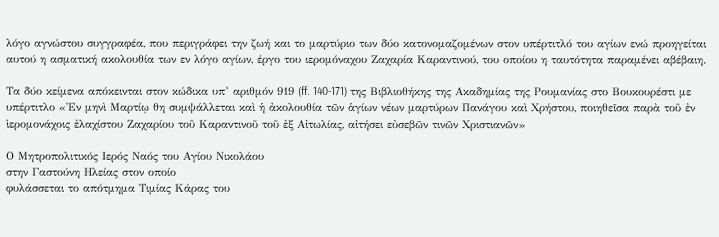λόγο αγνώστου συγγραφέα, που περιγράφει την ζωή και το μαρτύριο των δύο κατονομαζομένων στον υπέρτιτλό του αγίων ενώ προηγείται αυτού η ασματική ακολουθία των εν λόγο αγίων, έργο του ιερομόναχου Ζαχαρία Καραντινού, του οποίου η ταυτότητα παραμένει αβέβαιη.

Τα δύο κείμενα απόκεινται στον κώδικα υπ’ αριθμόν 919 (ff. 140-171) της Βιβλιοθήκης της Ακαδημίας της Ρουμανίας στο Βουκουρέστι με υπέρτιτλο «Ἐν μηνὶ Μαρτίῳ θη συμψάλλεται καὶ ἡ ἀκολουθία τῶν ἁγίων νέων μαρτύρων Πανάγου καὶ Χρήστου, ποιηθεῖσα παρὰ τοῦ ἐν ἱερομονάχοις ἐλαχίστου Ζαχαρίου τοῦ Καραντινοῦ τοῦ ἐξ Αἰτωλίας, αἰτήσει εὐσεβῶν τινῶν Χριστιανῶν»

Ο Μητροπολιτικός Ιερός Ναός του Αγίου Νικολάου
στην Γαστούνη Ηλείας στον οποίο
φυλάσσεται το απότμημα Τιμίας Κάρας του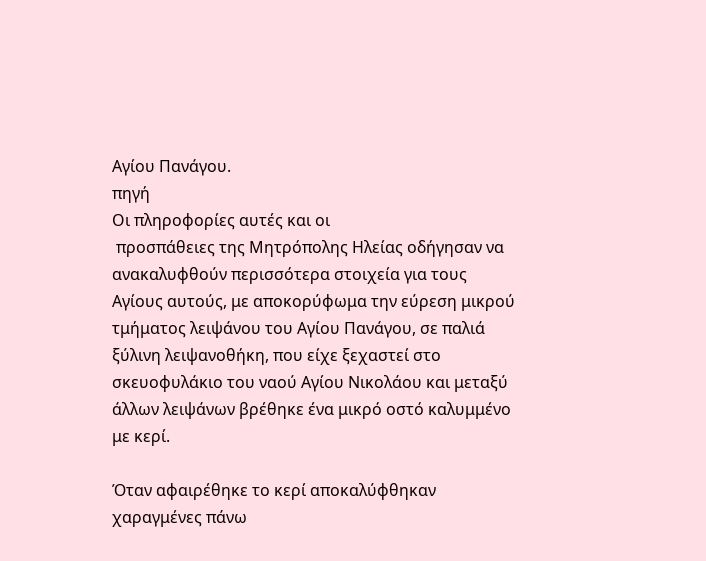Αγίου Πανάγου.
πηγή
Οι πληροφορίες αυτές και οι
 προσπάθειες της Μητρόπολης Ηλείας οδήγησαν να ανακαλυφθούν περισσότερα στοιχεία για τους Αγίους αυτούς, με αποκορύφωμα την εύρεση μικρού τμήματος λειψάνου του Αγίου Πανάγου, σε παλιά ξύλινη λειψανοθήκη, που είχε ξεχαστεί στο σκευοφυλάκιο του ναού Αγίου Νικολάου και μεταξύ άλλων λειψάνων βρέθηκε ένα μικρό οστό καλυμμένο με κερί.

Όταν αφαιρέθηκε το κερί αποκαλύφθηκαν χαραγμένες πάνω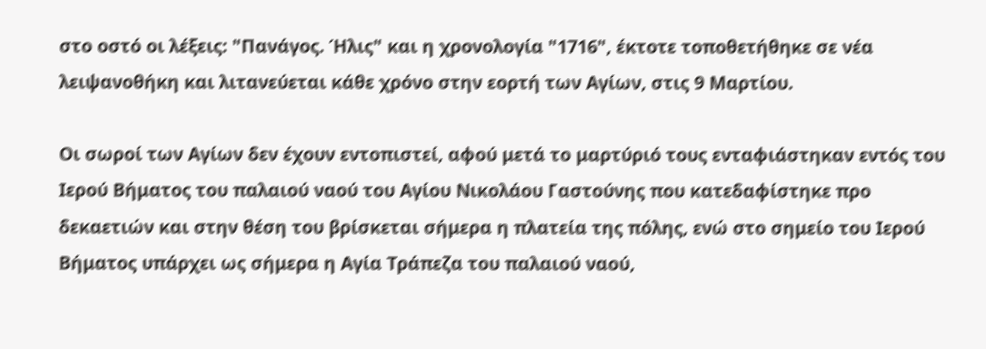στο οστό οι λέξεις: "Πανάγος. Ήλις" και η χρονολογία "1716", έκτοτε τοποθετήθηκε σε νέα λειψανοθήκη και λιτανεύεται κάθε χρόνο στην εορτή των Αγίων, στις 9 Μαρτίου.

Οι σωροί των Αγίων δεν έχουν εντοπιστεί, αφού μετά το μαρτύριό τους ενταφιάστηκαν εντός του Ιερού Βήματος του παλαιού ναού του Αγίου Νικολάου Γαστούνης που κατεδαφίστηκε προ δεκαετιών και στην θέση του βρίσκεται σήμερα η πλατεία της πόλης, ενώ στο σημείο του Ιερού Βήματος υπάρχει ως σήμερα η Αγία Τράπεζα του παλαιού ναού,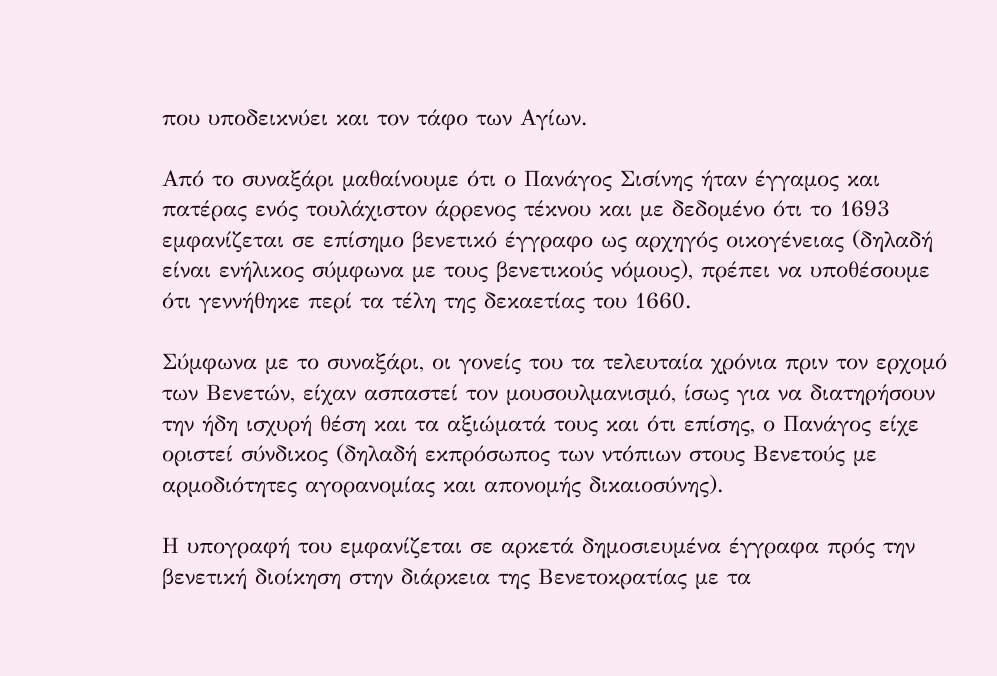που υποδεικνύει και τον τάφο των Αγίων.

Από το συναξάρι μαθαίνουμε ότι ο Πανάγος Σισίνης ήταν έγγαμος και πατέρας ενός τουλάχιστον άρρενος τέκνου και με δεδομένο ότι το 1693 εμφανίζεται σε επίσημο βενετικό έγγραφο ως αρχηγός οικογένειας (δηλαδή είναι ενήλικος σύμφωνα με τους βενετικούς νόμους), πρέπει να υποθέσουμε ότι γεννήθηκε περί τα τέλη της δεκαετίας του 1660.

Σύμφωνα με το συναξάρι, οι γονείς του τα τελευταία χρόνια πριν τον ερχομό των Βενετών, είχαν ασπαστεί τον μουσουλμανισμό, ίσως για να διατηρήσουν την ήδη ισχυρή θέση και τα αξιώματά τους και ότι επίσης, ο Πανάγος είχε οριστεί σύνδικος (δηλαδή εκπρόσωπος των ντόπιων στους Βενετούς με αρμοδιότητες αγορανομίας και απονομής δικαιοσύνης).

Η υπογραφή του εμφανίζεται σε αρκετά δημοσιευμένα έγγραφα πρός την βενετική διοίκηση στην διάρκεια της Βενετοκρατίας με τα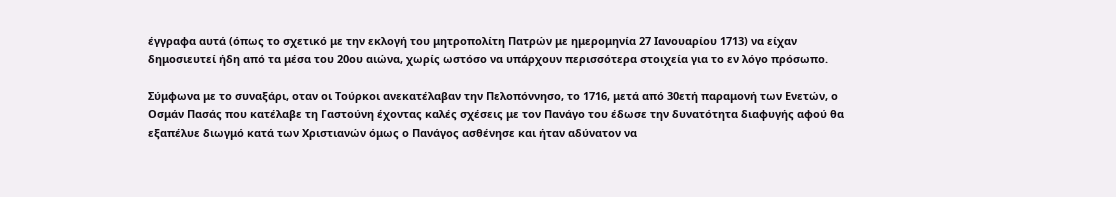έγγραφα αυτά (όπως το σχετικό με την εκλογή του μητροπολίτη Πατρών με ημερομηνία 27 Ιανουαρίου 1713) να είχαν δημοσιευτεί ήδη από τα μέσα του 20ου αιώνα, χωρίς ωστόσο να υπάρχουν περισσότερα στοιχεία για το εν λόγο πρόσωπο.

Σύμφωνα με το συναξάρι, οταν οι Τούρκοι ανεκατέλαβαν την Πελοπόννησο, το 1716, μετά από 30ετή παραμονή των Ενετών, ο Οσμάν Πασάς που κατέλαβε τη Γαστούνη έχοντας καλές σχέσεις με τον Πανάγο του έδωσε την δυνατότητα διαφυγής αφού θα εξαπέλυε διωγμό κατά των Χριστιανών όμως ο Πανάγος ασθένησε και ήταν αδύνατον να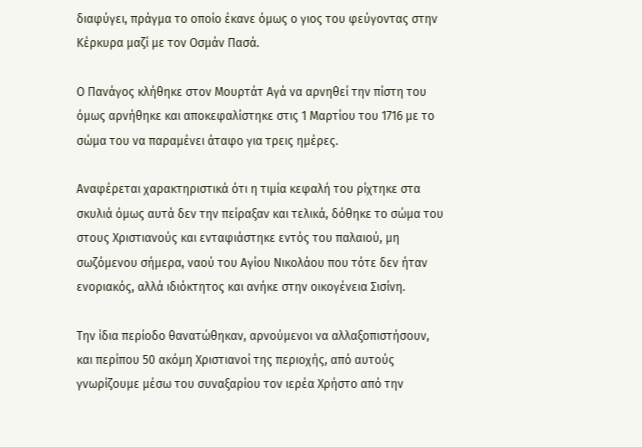διαφύγει, πράγμα το οποίο έκανε όμως ο γιος του φεύγοντας στην Κέρκυρα μαζί με τον Οσμάν Πασά.

Ο Πανάγος κλήθηκε στον Μουρτάτ Αγά να αρνηθεί την πίστη του όμως αρνήθηκε και αποκεφαλίστηκε στις 1 Μαρτίου του 1716 με το σώμα του να παραμένει άταφο για τρεις ημέρες.

Αναφέρεται χαρακτηριστικά ότι η τιμία κεφαλή του ρίχτηκε στα σκυλιά όμως αυτά δεν την πείραξαν και τελικά, δόθηκε το σώμα του στους Χριστιανούς και ενταφιάστηκε εντός του παλαιού, μη σωζόμενου σήμερα, ναού του Αγίου Νικολάου που τότε δεν ήταν ενοριακός, αλλά ιδιόκτητος και ανήκε στην οικογένεια Σισίνη.

Την ίδια περίοδο θανατώθηκαν, αρνούμενοι να αλλαξοπιστήσουν, και περίπου 50 ακόμη Χριστιανοί της περιοχής, από αυτούς γνωρίζουμε μέσω του συναξαρίου τον ιερέα Χρήστο από την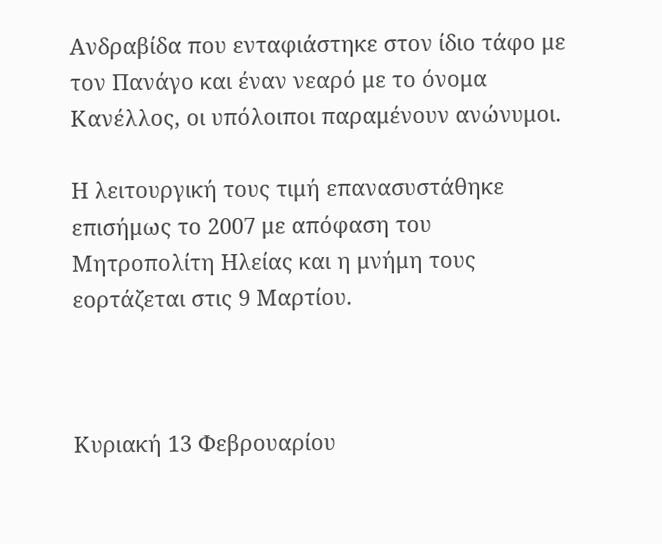Ανδραβίδα που ενταφιάστηκε στον ίδιο τάφο με τον Πανάγο και έναν νεαρό με το όνομα Κανέλλος, οι υπόλοιποι παραμένουν ανώνυμοι.

Η λειτουργική τους τιμή επανασυστάθηκε επισήμως το 2007 με απόφαση του Μητροπολίτη Ηλείας και η μνήμη τους εορτάζεται στις 9 Μαρτίου.



Κυριακή 13 Φεβρουαρίου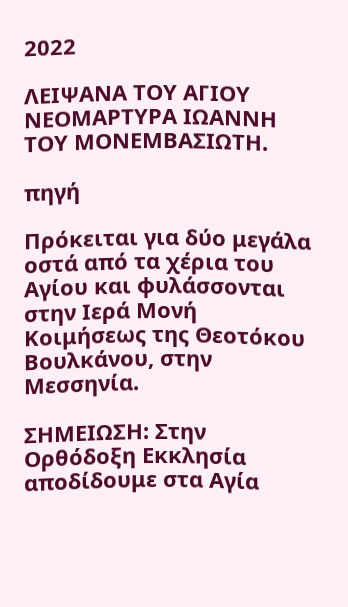2022

ΛΕΙΨΑΝΑ ΤΟΥ ΑΓΙΟΥ ΝΕΟΜΑΡΤΥΡΑ ΙΩΑΝΝΗ ΤΟΥ ΜΟΝΕΜΒΑΣΙΩΤΗ.

πηγή

Πρόκειται για δύο μεγάλα οστά από τα χέρια του Αγίου και φυλάσσονται στην Ιερά Μονή Κοιμήσεως της Θεοτόκου Βουλκάνου, στην Μεσσηνία.

ΣΗΜΕΙΩΣΗ: Στην Ορθόδοξη Εκκλησία αποδίδουμε στα Αγία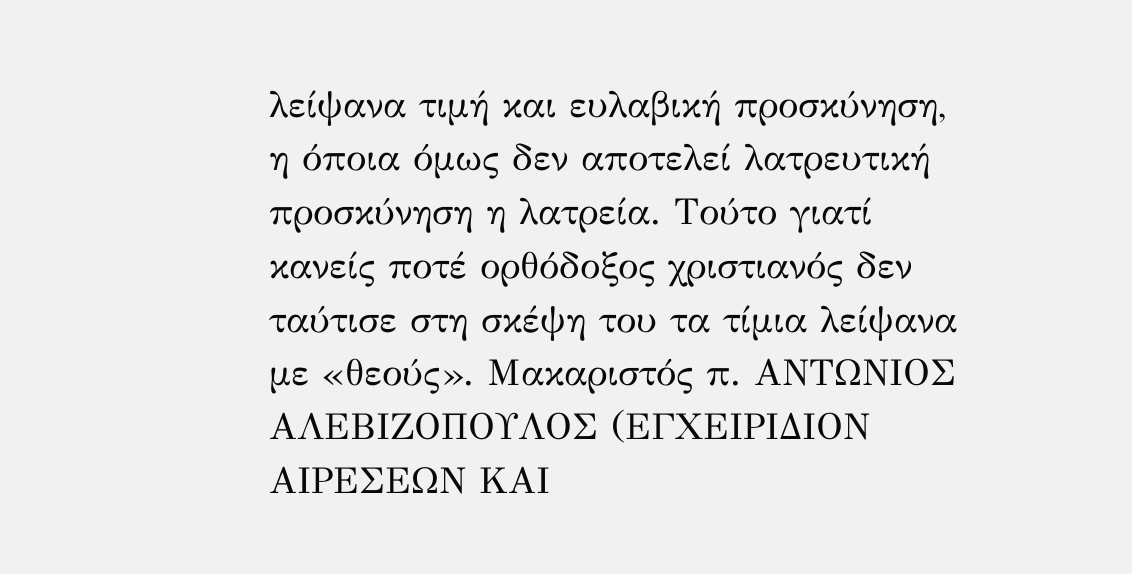λείψανα τιμή και ευλαβική προσκύνηση, η όποια όμως δεν αποτελεί λατρευτική προσκύνηση η λατρεία. Τούτο γιατί κανείς ποτέ ορθόδοξος χριστιανός δεν ταύτισε στη σκέψη του τα τίμια λείψανα με «θεούς». Μακαριστός π. ΑΝΤΩΝΙΟΣ ΑΛΕΒΙΖΟΠΟΥΛΟΣ (ΕΓΧΕΙΡΙΔΙΟΝ ΑΙΡΕΣΕΩΝ ΚΑΙ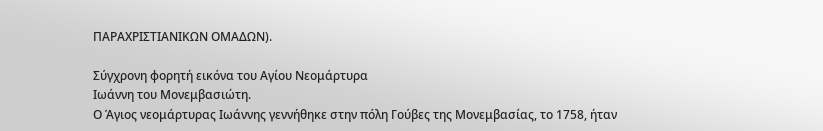ΠΑΡΑΧΡΙΣΤΙΑΝΙΚΩΝ ΟΜΑΔΩΝ).

Σύγχρονη φορητή εικόνα του Αγίου Νεομάρτυρα
Ιωάννη του Μονεμβασιώτη.
Ο Άγιος νεομάρτυρας Ιωάννης γεννήθηκε στην πόλη Γούβες της Μονεμβασίας, το 1758, ήταν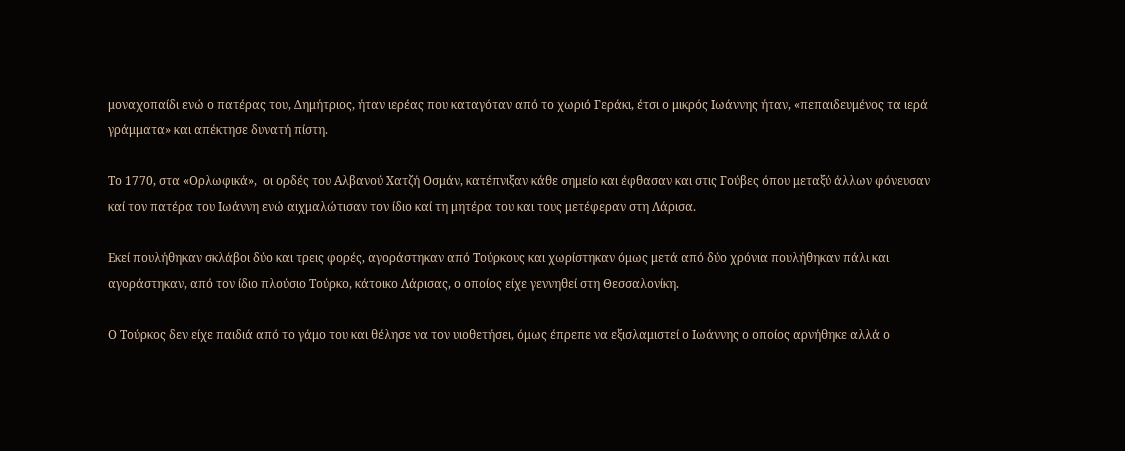μοναχοπαίδι ενώ ο πατέρας του, Δημήτριος, ήταν ιερέας που καταγόταν από το χωριό Γεράκι, έτσι ο μικρός Ιωάννης ήταν, «πεπαιδευμένος τα ιερά γράμματα» και απέκτησε δυνατή πίστη.

Το 1770, στα «Ορλωφικά»,  οι ορδές του Αλβανού Χατζή Οσμάν, κατέπνιξαν κάθε σημείο και έφθασαν και στις Γούβες όπου μεταξύ άλλων φόνευσαν καί τον πατέρα του Ιωάννη ενώ αιχμαλώτισαν τον ίδιο καί τη μητέρα του και τους μετέφεραν στη Λάρισα.

Εκεί πουλήθηκαν σκλάβοι δύο και τρεις φορές, αγοράστηκαν από Τούρκους και χωρίστηκαν όμως μετά από δύο χρόνια πουλήθηκαν πάλι και αγοράστηκαν, από τον ίδιο πλούσιο Τούρκο, κάτοικο Λάρισας, ο οποίος είχε γεννηθεί στη Θεσσαλονίκη.

Ο Τούρκος δεν είχε παιδιά από το γάμο του και θέλησε να τον υιοθετήσει, όμως έπρεπε να εξισλαμιστεί ο Ιωάννης ο οποίος αρνήθηκε αλλά ο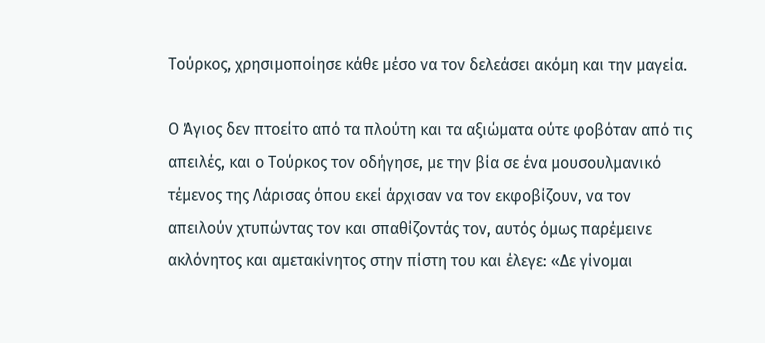Τούρκος, χρησιμοποίησε κάθε μέσο να τον δελεάσει ακόμη και την μαγεία.

Ο Άγιος δεν πτοείτο από τα πλούτη και τα αξιώματα ούτε φοβόταν από τις απειλές, και ο Τούρκος τον οδήγησε, με την βία σε ένα μουσουλμανικό τέμενος της Λάρισας όπου εκεί άρχισαν να τον εκφοβίζουν, να τον απειλούν χτυπώντας τον και σπαθίζοντάς τον, αυτός όμως παρέμεινε ακλόνητος και αμετακίνητος στην πίστη του και έλεγε: «Δε γίνομαι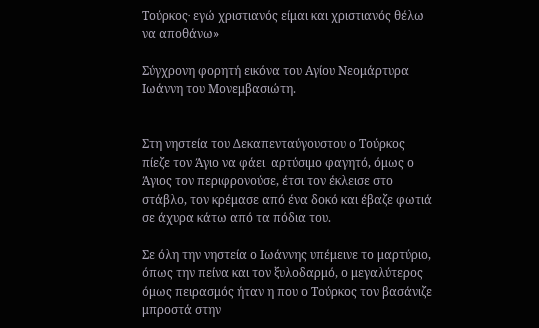Τούρκος∙ εγώ χριστιανός είμαι και χριστιανός θέλω να αποθάνω»

Σύγχρονη φορητή εικόνα του Αγίου Νεομάρτυρα
Ιωάννη του Μονεμβασιώτη.


Στη νηστεία του Δεκαπενταύγουστου ο Τούρκος πίεζε τον Άγιο να φάει  αρτύσιμο φαγητό, όμως ο Άγιος τον περιφρονούσε, έτσι τον έκλεισε στο στάβλο, τον κρέμασε από ένα δοκό και έβαζε φωτιά σε άχυρα κάτω από τα πόδια του.

Σε όλη την νηστεία ο Ιωάννης υπέμεινε το μαρτύριο, όπως την πείνα και τον ξυλοδαρμό, ο μεγαλύτερος όμως πειρασμός ήταν η που ο Τούρκος τον βασάνιζε μπροστά στην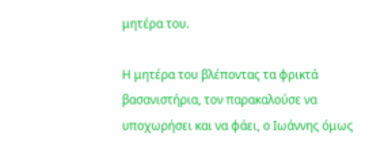μητέρα του.

Η μητέρα του βλέποντας τα φρικτά βασανιστήρια, τον παρακαλούσε να υποχωρήσει και να φάει, ο Ιωάννης όμως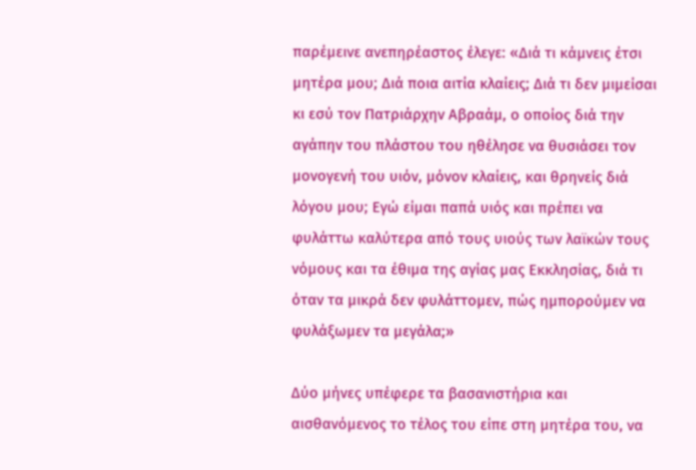παρέμεινε ανεπηρέαστος έλεγε: «Διά τι κάμνεις έτσι μητέρα μου; Διά ποια αιτία κλαίεις; Διά τι δεν μιμείσαι κι εσύ τον Πατριάρχην Αβραάμ, ο οποίος διά την αγάπην του πλάστου του ηθέλησε να θυσιάσει τον μονογενή του υιόν, μόνον κλαίεις, και θρηνείς διά λόγου μου; Εγώ είμαι παπά υιός και πρέπει να φυλάττω καλύτερα από τους υιούς των λαϊκών τους νόμους και τα έθιμα της αγίας μας Εκκλησίας, διά τι όταν τα μικρά δεν φυλάττομεν, πώς ημπορούμεν να φυλάξωμεν τα μεγάλα;»

Δύο μήνες υπέφερε τα βασανιστήρια και αισθανόμενος το τέλος του είπε στη μητέρα του, να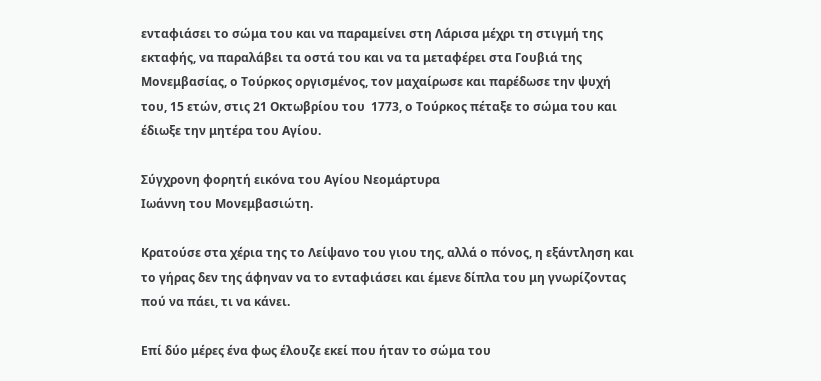ενταφιάσει το σώμα του και να παραμείνει στη Λάρισα μέχρι τη στιγμή της εκταφής, να παραλάβει τα οστά του και να τα μεταφέρει στα Γουβιά της Μονεμβασίας, ο Τούρκος οργισμένος, τον μαχαίρωσε και παρέδωσε την ψυχή του, 15 ετών, στις 21 Οκτωβρίου του  1773, ο Τούρκος πέταξε το σώμα του και έδιωξε την μητέρα του Αγίου.

Σύγχρονη φορητή εικόνα του Αγίου Νεομάρτυρα
Ιωάννη του Μονεμβασιώτη.

Κρατούσε στα χέρια της το Λείψανο του γιου της, αλλά ο πόνος, η εξάντληση και το γήρας δεν της άφηναν να το ενταφιάσει και έμενε δίπλα του μη γνωρίζοντας πού να πάει, τι να κάνει.

Επί δύο μέρες ένα φως έλουζε εκεί που ήταν το σώμα του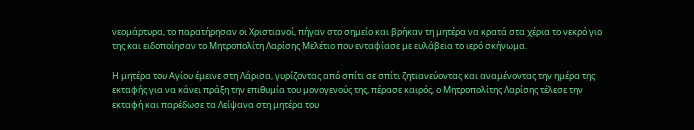νεομάρτυρα, το παρατήρησαν οι Χριστιανοί, πήγαν στο σημείο και βρήκαν τη μητέρα να κρατά στα χέρια το νεκρό γιο της και ειδοποίησαν το Μητροπολίτη Λαρίσης Μελέτιο που ενταφίασε με ευλάβεια το ιερό σκήνωμα.

Η μητέρα του Αγίου έμεινε στη Λάρισα, γυρίζοντας από σπίτι σε σπίτι ζητιανεύοντας και αναμένοντας την ημέρα της εκταφής για να κάνει πράξη την επιθυμία του μονογενούς της, πέρασε καιρός, ο Μητροπολίτης Λαρίσης τέλεσε την εκταφή και παρέδωσε τα Λείψανα στη μητέρα του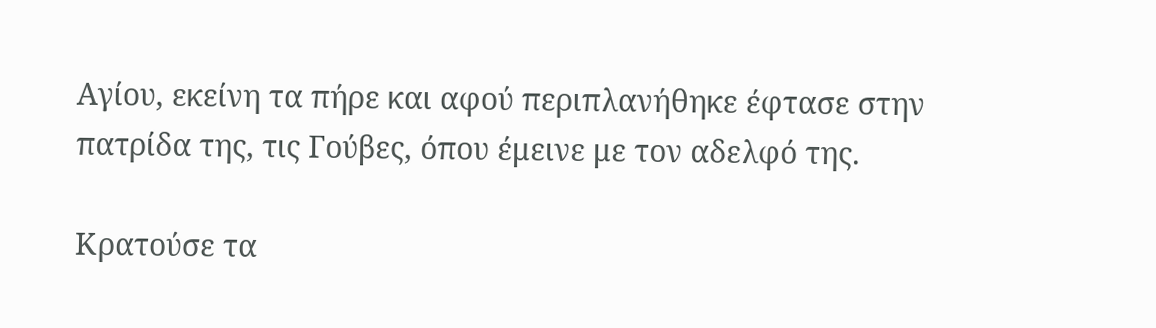Αγίου, εκείνη τα πήρε και αφού περιπλανήθηκε έφτασε στην πατρίδα της, τις Γούβες, όπου έμεινε με τον αδελφό της.

Κρατούσε τα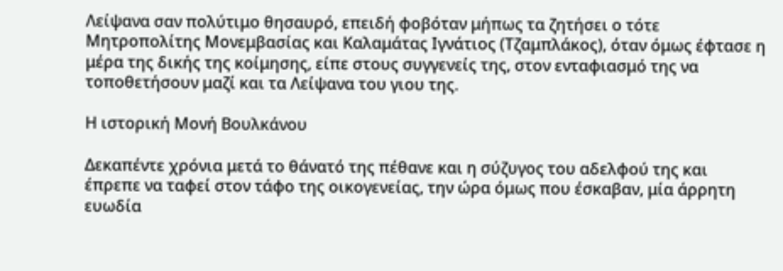Λείψανα σαν πολύτιμο θησαυρό, επειδή φοβόταν μήπως τα ζητήσει ο τότε Μητροπολίτης Μονεμβασίας και Καλαμάτας Ιγνάτιος (Τζαμπλάκος), όταν όμως έφτασε η μέρα της δικής της κοίμησης, είπε στους συγγενείς της, στον ενταφιασμό της να τοποθετήσουν μαζί και τα Λείψανα του γιου της.

Η ιστορική Μονή Βουλκάνου

Δεκαπέντε χρόνια μετά το θάνατό της πέθανε και η σύζυγος του αδελφού της και έπρεπε να ταφεί στον τάφο της οικογενείας, την ώρα όμως που έσκαβαν, μία άρρητη ευωδία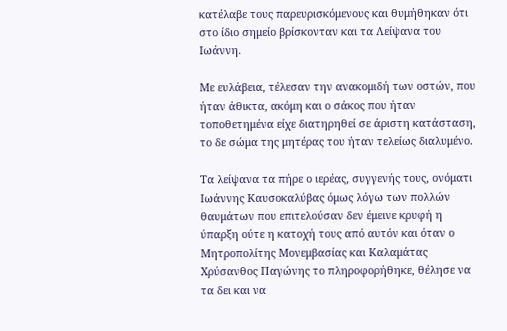κατέλαβε τους παρευρισκόμενους και θυμήθηκαν ότι στο ίδιο σημείο βρίσκονταν και τα Λείψανα του Ιωάννη.

Με ευλάβεια, τέλεσαν την ανακομιδή των οστών, που ήταν άθικτα, ακόμη και ο σάκος που ήταν τοποθετημένα είχε διατηρηθεί σε άριστη κατάσταση, το δε σώμα της μητέρας του ήταν τελείως διαλυμένο.

Τα λείψανα τα πήρε ο ιερέας, συγγενής τους, ονόματι Ιωάννης Καυσοκαλύβας όμως λόγω των πολλών θαυμάτων που επιτελούσαν δεν έμεινε κρυφή η ύπαρξη ούτε η κατοχή τους από αυτόν και όταν ο Μητροπολίτης Μονεμβασίας και Καλαμάτας Χρύσανθος Παγώνης το πληροφορήθηκε, θέλησε να τα δει και να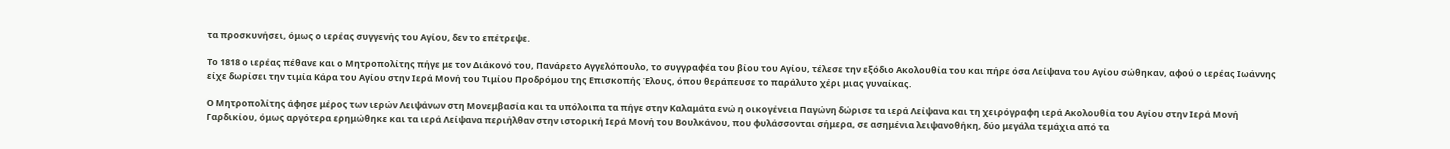τα προσκυνήσει, όμως ο ιερέας συγγενής του Αγίου, δεν το επέτρεψε.

Το 1818 ο ιερέας πέθανε και ο Μητροπολίτης πήγε με τον Διάκονό του, Πανάρετο Αγγελόπουλο, το συγγραφέα του βίου του Αγίου, τέλεσε την εξόδιο Ακολουθία του και πήρε όσα Λείψανα του Αγίου σώθηκαν, αφού ο ιερέας Ιωάννης είχε δωρίσει την τιμία Κάρα του Αγίου στην Ιερά Μονή του Τιμίου Προδρόμου της Επισκοπής Έλους, όπου θεράπευσε το παράλυτο χέρι μιας γυναίκας.

Ο Μητροπολίτης άφησε μέρος των ιερών Λειψάνων στη Μονεμβασία και τα υπόλοιπα τα πήγε στην Καλαμάτα ενώ η οικογένεια Παγώνη δώρισε τα ιερά Λείψανα και τη χειρόγραφη ιερά Ακολουθία του Αγίου στην Ιερά Μονή Γαρδικίου, όμως αργότερα ερημώθηκε και τα ιερά Λείψανα περιήλθαν στην ιστορική Ιερά Μονή του Βουλκάνου, που φυλάσσονται σήμερα, σε ασημένια λειψανοθήκη, δύο μεγάλα τεμάχια από τα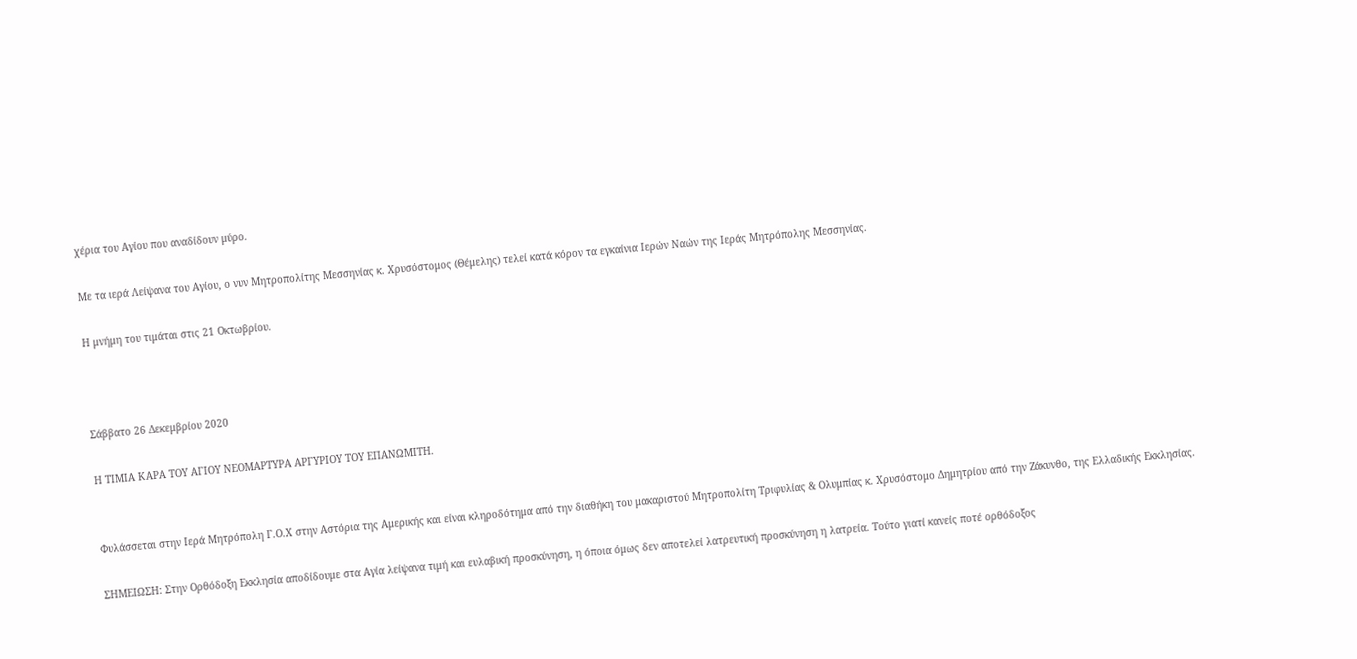χέρια του Αγίου που αναδίδουν μύρο.

Με τα ιερά Λείψανα του Αγίου, ο νυν Μητροπολίτης Μεσσηνίας κ. Χρυσόστομος (Θέμελης) τελεί κατά κόρον τα εγκαίνια Ιερών Ναών της Ιεράς Μητρόπολης Μεσσηνίας.

Η μνήμη του τιμάται στις 21 Οκτωβρίου.



Σάββατο 26 Δεκεμβρίου 2020

Η ΤΙΜΙΑ ΚΑΡΑ ΤΟΥ ΑΓΙΟΥ ΝΕΟΜΑΡΤΥΡΑ ΑΡΓΥΡΙΟΥ ΤΟΥ ΕΠΑΝΩΜΙΤΗ.


Φυλάσσεται στην Ιερά Μητρόπολη Γ.Ο.Χ στην Αστόρια της Αμερικής και είναι κληροδότημα από την διαθήκη του μακαριστού Μητροπολίτη Τριφυλίας & Ολυμπίας κ. Χρυσόστομο Δημητρίου από την Ζάκυνθο, της Ελλαδικής Εκκλησίας.

ΣΗΜΕΙΩΣΗ: Στην Ορθόδοξη Εκκλησία αποδίδουμε στα Αγία λείψανα τιμή και ευλαβική προσκύνηση, η όποια όμως δεν αποτελεί λατρευτική προσκύνηση η λατρεία. Τούτο γιατί κανείς ποτέ ορθόδοξος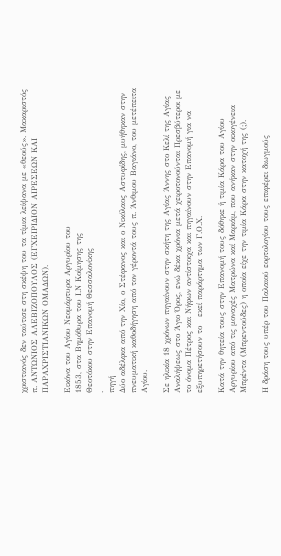χριστιανός δεν ταύτισε στη σκέψη του τα τίμια λείψανα με «θεούς». Μακαριστός π. ΑΝΤΩΝΙΟΣ ΑΛΕΒΙΖΟΠΟΥΛΟΣ (ΕΓΧΕΙΡΙΔΙΟΝ ΑΙΡΕΣΕΩΝ ΚΑΙ ΠΑΡΑΧΡΙΣΤΙΑΝΙΚΩΝ ΟΜΑΔΩΝ).

Εικόνα του Αγίου Νεομάρτυρα Αργυρίου του
1853, στα Βημόθυρα του Ι.Ν Κοίμησης της
Θεοτόκου στην Επανομή Θεσσαλονίκης
.
πηγή
Δύο αδέλφια από την Χίο, ο Στέφανος και ο Νικόλαος Αστυφίδης, μυήθηκαν στην πνευματική καθοδήγηση από τον γέροντά τους π. Άνθιμου Βαγιάνο, του μετέπειτα Αγίου.

Σε ηλικία 18 χρόνων πηγαίνουν στην σκήτη της Αγίας Άννης στο Κελί της Αγίας Αναλήψεως στο Άγιο Όρος, ενώ δέκα χρόνια μετά χειροτονούνται Πρεσβύτεροι με το όνομα Πέτρος και Νήφων αντίστοιχα και πηγαίνουν στην Επανομή για να εξυπηρετήσουν το   εκεί παράρτημα των Γ.Ο.Χ.

Κατά την θητεία τους στην Επανομή τους δόθηκε ἡ τιμία Κάρα του Αγίου Αργυρίου από τις μοναχές Ματρώνα καί Μαριάμ, που ανήκαν στην οικογένεια Μπρέντα (Μπρεντούδες) η οποία είχε την τιμία Κάρα στην κατοχή της (;).

Η δράση τους υπέρ του Παλαιού εορτολογίου τους επιφέρει διωγμούς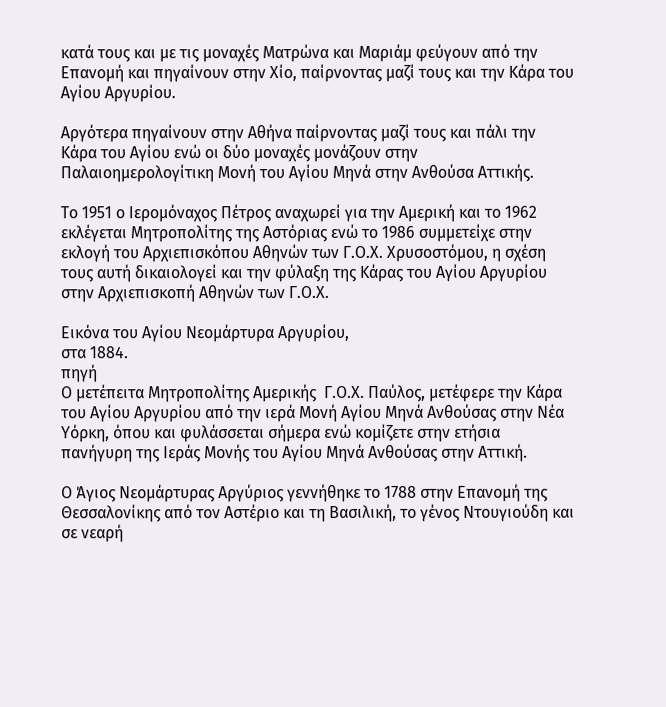κατά τους και με τις μοναχές Ματρώνα και Μαριάμ φεύγουν από την Επανομή και πηγαίνουν στην Χίο, παίρνοντας μαζί τους και την Κάρα του Αγίου Αργυρίου.

Αργότερα πηγαίνουν στην Αθήνα παίρνοντας μαζί τους και πάλι την Κάρα του Αγίου ενώ οι δύο μοναχές μονάζουν στην Παλαιοημερολογίτικη Μονή του Αγίου Μηνά στην Ανθούσα Αττικής.

Το 1951 ο Ιερομόναχος Πέτρος αναχωρεί για την Αμερική και το 1962 εκλέγεται Μητροπολίτης της Αστόριας ενώ το 1986 συμμετείχε στην εκλογή του Αρχιεπισκόπου Αθηνών των Γ.Ο.Χ. Χρυσοστόμου, η σχέση τους αυτή δικαιολογεί και την φύλαξη της Κάρας του Αγίου Αργυρίου στην Αρχιεπισκοπή Αθηνών των Γ.Ο.Χ.

Εικόνα του Αγίου Νεομάρτυρα Αργυρίου,
στα 1884.
πηγή
Ο μετέπειτα Μητροπολίτης Αμερικής  Γ.Ο.Χ. Παύλος, μετέφερε την Κάρα του Αγίου Αργυρίου από την ιερά Μονή Αγίου Μηνά Ανθούσας στην Νέα Υόρκη, όπου και φυλάσσεται σήμερα ενώ κομίζετε στην ετήσια πανήγυρη της Ιεράς Μονής του Αγίου Μηνά Ανθούσας στην Αττική.

Ο Άγιος Νεομάρτυρας Αργύριος γεννήθηκε το 1788 στην Επανομή της Θεσσαλονίκης από τον Αστέριο και τη Βασιλική, το γένος Ντουγιούδη και σε νεαρή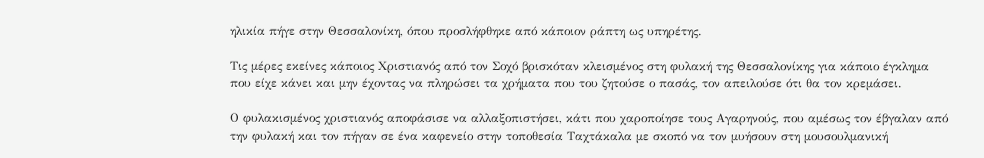ηλικία πήγε στην Θεσσαλονίκη, όπου προσλήφθηκε από κάποιον ράπτη ως υπηρέτης.

Τις μέρες εκείνες κάποιος Χριστιανός από τον Σοχό βρισκόταν κλεισμένος στη φυλακή της Θεσσαλονίκης για κάποιο έγκλημα που είχε κάνει και μην έχοντας να πληρώσει τα χρήματα που του ζητούσε ο πασάς, τον απειλούσε ότι θα τον κρεμάσει.

Ο φυλακισμένος χριστιανός αποφάσισε να αλλαξοπιστήσει, κάτι που χαροποίησε τους Αγαρηνούς, που αμέσως τον έβγαλαν από την φυλακή και τον πήγαν σε ένα καφενείο στην τοποθεσία Ταχτάκαλα με σκοπό να τον μυήσουν στη μουσουλμανική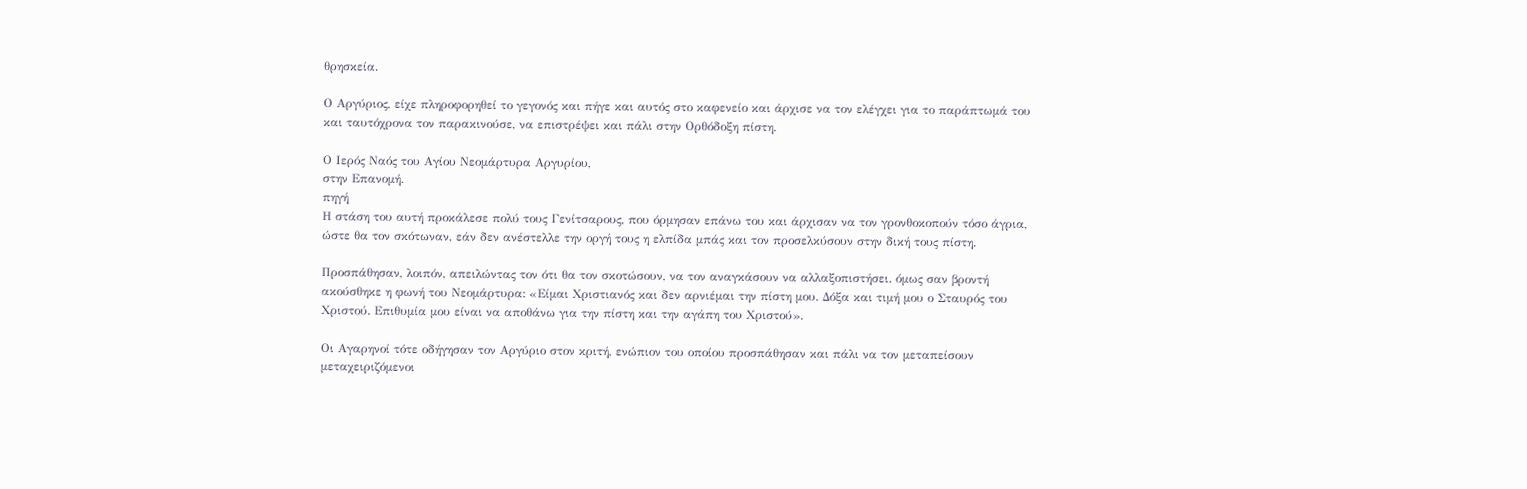θρησκεία.

Ο Αργύριος, είχε πληροφορηθεί το γεγονός και πήγε και αυτός στο καφενείο και άρχισε να τον ελέγχει για το παράπτωμά του και ταυτόχρονα τον παρακινούσε, να επιστρέψει και πάλι στην Ορθόδοξη πίστη.

Ο Ιερός Ναός του Αγίου Νεομάρτυρα Αργυρίου,
στην Επανομή.
πηγή
Η στάση του αυτή προκάλεσε πολύ τους Γενίτσαρους, που όρμησαν επάνω του και άρχισαν να τον γρονθοκοπούν τόσο άγρια, ώστε θα τον σκότωναν, εάν δεν ανέστελλε την οργή τους η ελπίδα μπάς και τον προσελκύσουν στην δική τους πίστη.

Προσπάθησαν, λοιπόν, απειλώντας τον ότι θα τον σκοτώσουν, να τον αναγκάσουν να αλλαξοπιστήσει. όμως σαν βροντή ακούσθηκε η φωνή του Νεομάρτυρα: «Είμαι Χριστιανός και δεν αρνιέμαι την πίστη μου. Δόξα και τιμή μου ο Σταυρός του Χριστού. Επιθυμία μου είναι να αποθάνω για την πίστη και την αγάπη του Χριστού».

Οι Αγαρηνοί τότε οδήγησαν τον Αργύριο στον κριτή, ενώπιον του οποίου προσπάθησαν και πάλι να τον μεταπείσουν μεταχειριζόμενοι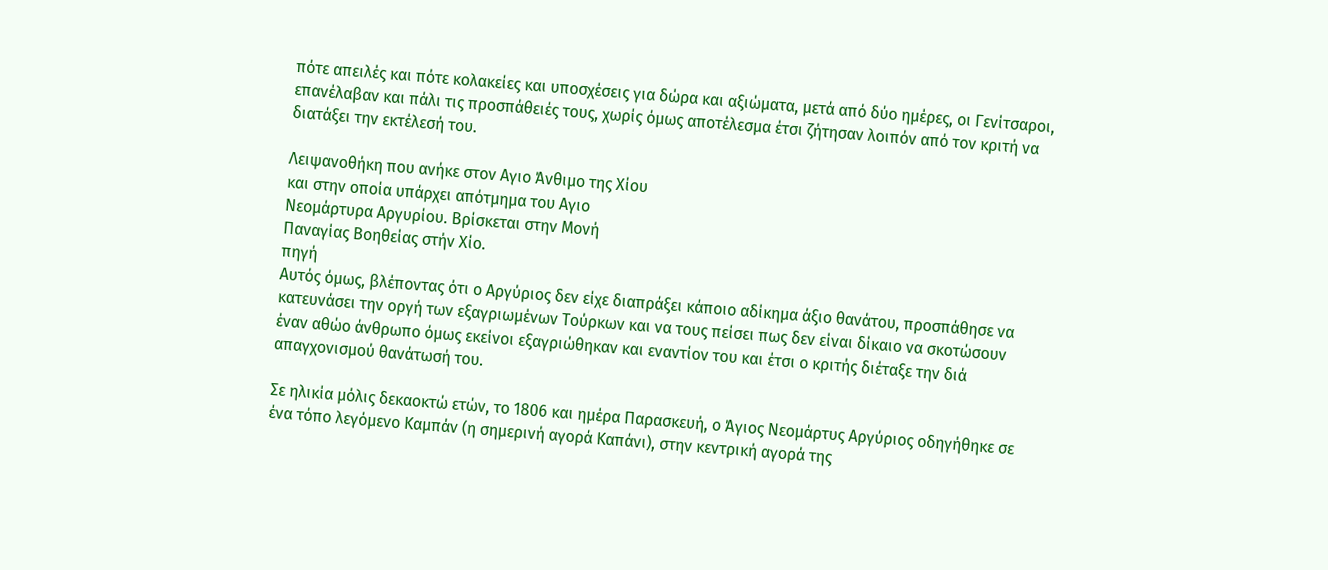πότε απειλές και πότε κολακείες και υποσχέσεις για δώρα και αξιώματα, μετά από δύο ημέρες, οι Γενίτσαροι, επανέλαβαν και πάλι τις προσπάθειές τους, χωρίς όμως αποτέλεσμα έτσι ζήτησαν λοιπόν από τον κριτή να διατάξει την εκτέλεσή του.

Λειψανοθήκη που ανήκε στον Αγιο Άνθιμο της Χίου
και στην οποία υπάρχει απότμημα του Αγιο
Νεομάρτυρα Αργυρίου. Βρίσκεται στην Μονή
Παναγίας Βοηθείας στήν Χίο.
πηγή
Αυτός όμως, βλέποντας ότι ο Αργύριος δεν είχε διαπράξει κάποιο αδίκημα άξιο θανάτου, προσπάθησε να κατευνάσει την οργή των εξαγριωμένων Τούρκων και να τους πείσει πως δεν είναι δίκαιο να σκοτώσουν έναν αθώο άνθρωπο όμως εκείνοι εξαγριώθηκαν και εναντίον του και έτσι ο κριτής διέταξε την διά απαγχονισμού θανάτωσή του.

Σε ηλικία μόλις δεκαοκτώ ετών, το 1806 και ημέρα Παρασκευή, ο Άγιος Νεομάρτυς Αργύριος οδηγήθηκε σε ένα τόπο λεγόμενο Καμπάν (η σημερινή αγορά Καπάνι), στην κεντρική αγορά της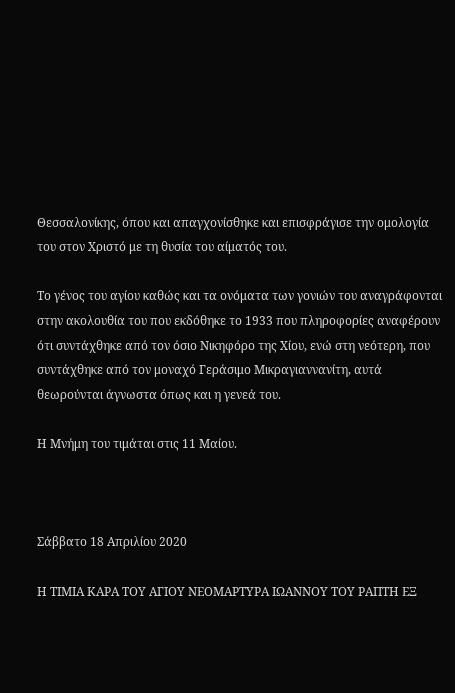Θεσσαλονίκης, όπου και απαγχονίσθηκε και επισφράγισε την ομολογία του στον Χριστό με τη θυσία του αίματός του.

Το γένος του αγίου καθώς και τα ονόματα των γονιών του αναγράφονται στην ακολουθία του που εκδόθηκε το 1933 που πληροφορίες αναφέρουν ότι συντάχθηκε από τον όσιο Νικηφόρο της Χίου, ενώ στη νεότερη, που συντάχθηκε από τον μοναχό Γεράσιμο Μικραγιαννανίτη, αυτά θεωρούνται άγνωστα όπως και η γενεά του.

Η Μνήμη του τιμάται στις 11 Μαίου.



Σάββατο 18 Απριλίου 2020

Η ΤΙΜΙΑ ΚΑΡΑ ΤΟΥ ΑΓΙΟΥ ΝΕΟΜΑΡΤΥΡΑ ΙΩΑΝΝΟΥ ΤΟΥ ΡΑΠΤΗ ΕΞ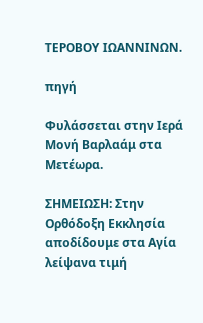ΤΕΡΟΒΟΥ ΙΩΑΝΝΙΝΩΝ.

πηγή

Φυλάσσεται στην Ιερά Μονή Βαρλαάμ στα Μετέωρα.

ΣΗΜΕΙΩΣΗ: Στην Ορθόδοξη Εκκλησία αποδίδουμε στα Αγία λείψανα τιμή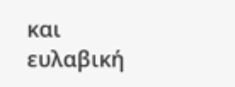και ευλαβική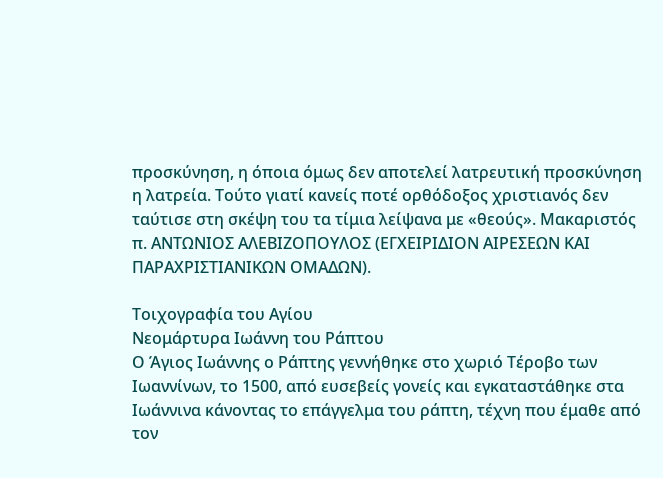προσκύνηση, η όποια όμως δεν αποτελεί λατρευτική προσκύνηση η λατρεία. Τούτο γιατί κανείς ποτέ ορθόδοξος χριστιανός δεν ταύτισε στη σκέψη του τα τίμια λείψανα με «θεούς». Μακαριστός π. ΑΝΤΩΝΙΟΣ ΑΛΕΒΙΖΟΠΟΥΛΟΣ (ΕΓΧΕΙΡΙΔΙΟΝ ΑΙΡΕΣΕΩΝ ΚΑΙ ΠΑΡΑΧΡΙΣΤΙΑΝΙΚΩΝ ΟΜΑΔΩΝ).

Τοιχογραφία του Αγίου
Νεομάρτυρα Ιωάννη του Ράπτου
Ο Άγιος Ιωάννης ο Ράπτης γεννήθηκε στο χωριό Τέροβο των Ιωαννίνων, το 1500, από ευσεβείς γονείς και εγκαταστάθηκε στα Ιωάννινα κάνοντας το επάγγελμα του ράπτη, τέχνη που έμαθε από τον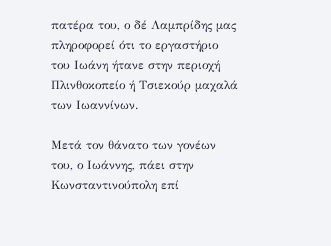πατέρα του, ο δέ Λαμπρίδης μας πληροφορεί ότι το εργαστήριο του Ιωάνη ήτανε στην περιοχή Πλινθοκοπείο ή Τσιεκούρ μαχαλά των Ιωαννίνων.

Μετά τον θάνατο των γονέων του, ο Ιωάννης, πάει στην Κωνσταντινούπολη επί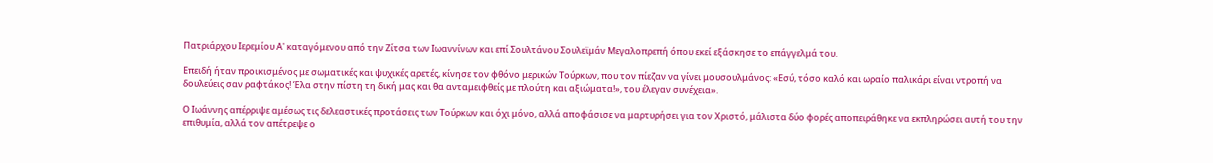Πατριάρχου Ιερεμίου Α' καταγόμενου από την Ζίτσα των Ιωαννίνων και επί Σουλτάνου Σουλεϊμάν Μεγαλοπρεπή όπου εκεί εξάσκησε το επάγγελμά του.

Επειδή ήταν προικισμένος με σωματικές και ψυχικές αρετές, κίνησε τον φθόνο μερικών Τούρκων, που τον πίεζαν να γίνει μουσουλμάνος: «Εσύ, τόσο καλό και ωραίο παλικάρι είναι ντροπή να δουλεύεις σαν ραφτάκος! Έλα στην πίστη τη δική μας και θα ανταμειφθείς με πλούτη και αξιώματα!», του έλεγαν συνέχεια».

Ο Ιωάννης απέρριψε αμέσως τις δελεαστικές προτάσεις των Τούρκων και όχι μόνο, αλλά αποφάσισε να μαρτυρήσει για τον Χριστό, μάλιστα δύο φορές αποπειράθηκε να εκπληρώσει αυτή του την επιθυμία, αλλά τον απέτρεψε ο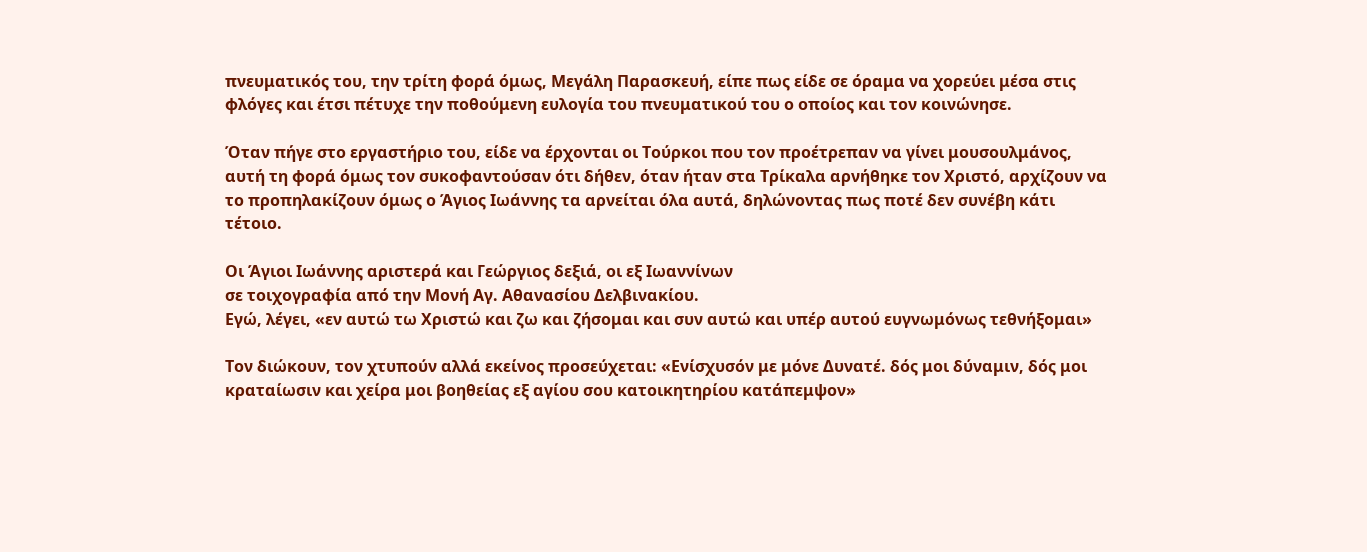πνευματικός του, την τρίτη φορά όμως, Μεγάλη Παρασκευή, είπε πως είδε σε όραμα να χορεύει μέσα στις φλόγες και έτσι πέτυχε την ποθούμενη ευλογία του πνευματικού του ο οποίος και τον κοινώνησε.

Όταν πήγε στο εργαστήριο του, είδε να έρχονται οι Τούρκοι που τον προέτρεπαν να γίνει μουσουλμάνος, αυτή τη φορά όμως τον συκοφαντούσαν ότι δήθεν, όταν ήταν στα Τρίκαλα αρνήθηκε τον Χριστό, αρχίζουν να το προπηλακίζουν όμως ο Άγιος Ιωάννης τα αρνείται όλα αυτά, δηλώνοντας πως ποτέ δεν συνέβη κάτι τέτοιο.

Οι Άγιοι Ιωάννης αριστερά και Γεώργιος δεξιά, οι εξ Ιωαννίνων
σε τοιχογραφία από την Μονή Αγ. Αθανασίου Δελβινακίου.
Εγώ, λέγει, «εν αυτώ τω Χριστώ και ζω και ζήσομαι και συν αυτώ και υπέρ αυτού ευγνωμόνως τεθνήξομαι»

Τον διώκουν, τον χτυπούν αλλά εκείνος προσεύχεται: «Ενίσχυσόν με μόνε Δυνατέ. δός μοι δύναμιν, δός μοι κραταίωσιν και χείρα μοι βοηθείας εξ αγίου σου κατοικητηρίου κατάπεμψον»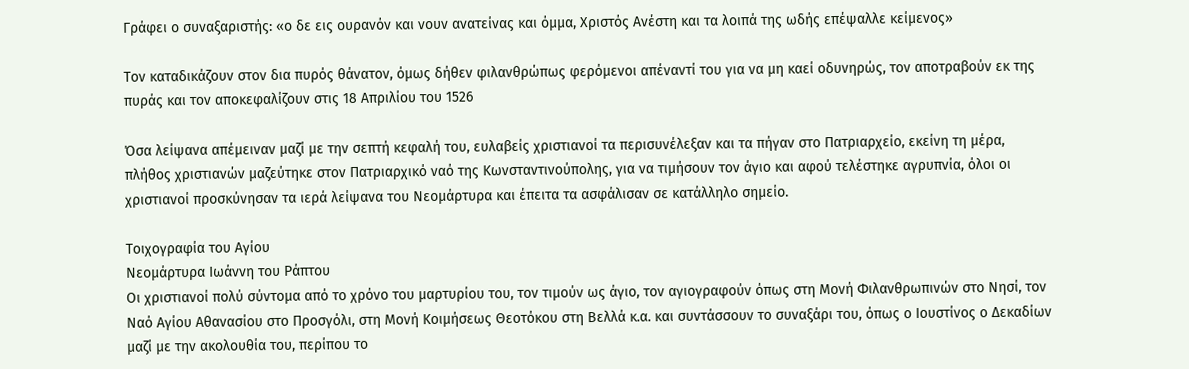Γράφει ο συναξαριστής: «ο δε εις ουρανόν και νουν ανατείνας και όμμα, Χριστός Ανέστη και τα λοιπά της ωδής επέψαλλε κείμενος»

Τον καταδικάζουν στον δια πυρός θάνατον, όμως δήθεν φιλανθρώπως φερόμενοι απέναντί του για να μη καεί οδυνηρώς, τον αποτραβούν εκ της πυράς και τον αποκεφαλίζουν στις 18 Απριλίου του 1526

Όσα λείψανα απέμειναν μαζί με την σεπτή κεφαλή του, ευλαβείς χριστιανοί τα περισυνέλεξαν και τα πήγαν στο Πατριαρχείο, εκείνη τη μέρα, πλήθος χριστιανών μαζεύτηκε στον Πατριαρχικό ναό της Κωνσταντινούπολης, για να τιμήσουν τον άγιο και αφού τελέστηκε αγρυπνία, όλοι οι χριστιανοί προσκύνησαν τα ιερά λείψανα του Νεομάρτυρα και έπειτα τα ασφάλισαν σε κατάλληλο σημείο.

Τοιχογραφία του Αγίου
Νεομάρτυρα Ιωάννη του Ράπτου
Οι χριστιανοί πολύ σύντομα από το χρόνο του μαρτυρίου του, τον τιμούν ως άγιο, τον αγιογραφούν όπως στη Μονή Φιλανθρωπινών στο Νησί, τον Ναό Αγίου Αθανασίου στο Προσγόλι, στη Μονή Κοιμήσεως Θεοτόκου στη Βελλά κ.α. και συντάσσουν το συναξάρι του, όπως ο Ιουστίνος ο Δεκαδίων μαζί με την ακολουθία του, περίπου το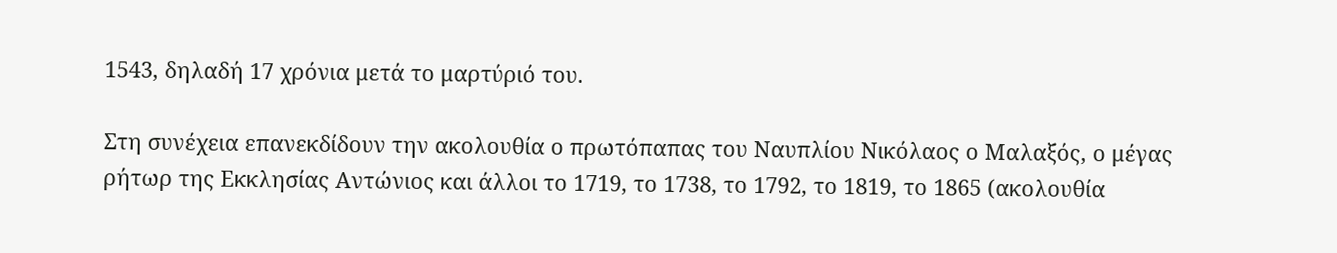1543, δηλαδή 17 χρόνια μετά το μαρτύριό του.

Στη συνέχεια επανεκδίδουν την ακολουθία ο πρωτόπαπας του Ναυπλίου Νικόλαος ο Μαλαξός, ο μέγας ρήτωρ της Εκκλησίας Αντώνιος και άλλοι το 1719, το 1738, το 1792, το 1819, το 1865 (ακολουθία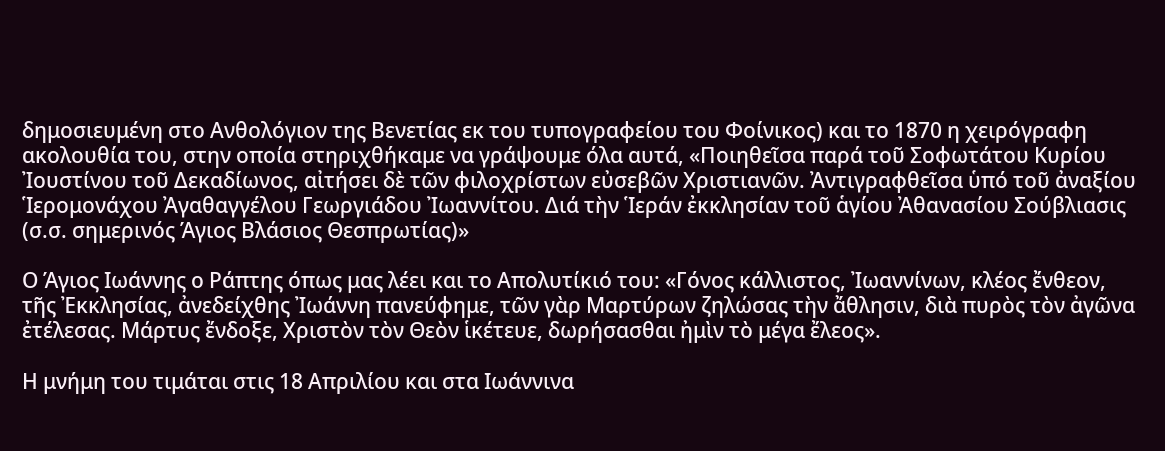δημοσιευμένη στο Ανθολόγιον της Βενετίας εκ του τυπογραφείου του Φοίνικος) και το 1870 η χειρόγραφη ακολουθία του, στην οποία στηριχθήκαμε να γράψουμε όλα αυτά, «Ποιηθεῖσα παρά τοῦ Σοφωτάτου Κυρίου Ἰουστίνου τοῦ Δεκαδίωνος, αἰτήσει δὲ τῶν φιλοχρίστων εὐσεβῶν Χριστιανῶν. Ἀντιγραφθεῖσα ὑπό τοῦ ἀναξίου Ἱερομονάχου Ἀγαθαγγέλου Γεωργιάδου Ἰωαννίτου. Διά τὴν Ἱεράν ἐκκλησίαν τοῦ ἁγίου Ἀθανασίου Σούβλιασις (σ.σ. σημερινός Άγιος Βλάσιος Θεσπρωτίας)»

Ο Άγιος Ιωάννης ο Ράπτης όπως μας λέει και το Απολυτίκιό του: «Γόνος κάλλιστος, Ἰωαννίνων, κλέος ἔνθεον, τῆς Ἐκκλησίας, ἀνεδείχθης Ἰωάννη πανεύφημε, τῶν γὰρ Μαρτύρων ζηλώσας τὴν ἄθλησιν, διὰ πυρὸς τὸν ἀγῶνα ἐτέλεσας. Μάρτυς ἔνδοξε, Χριστὸν τὸν Θεὸν ἱκέτευε, δωρήσασθαι ἠμὶν τὸ μέγα ἔλεος».

Η μνήμη του τιμάται στις 18 Απριλίου και στα Ιωάννινα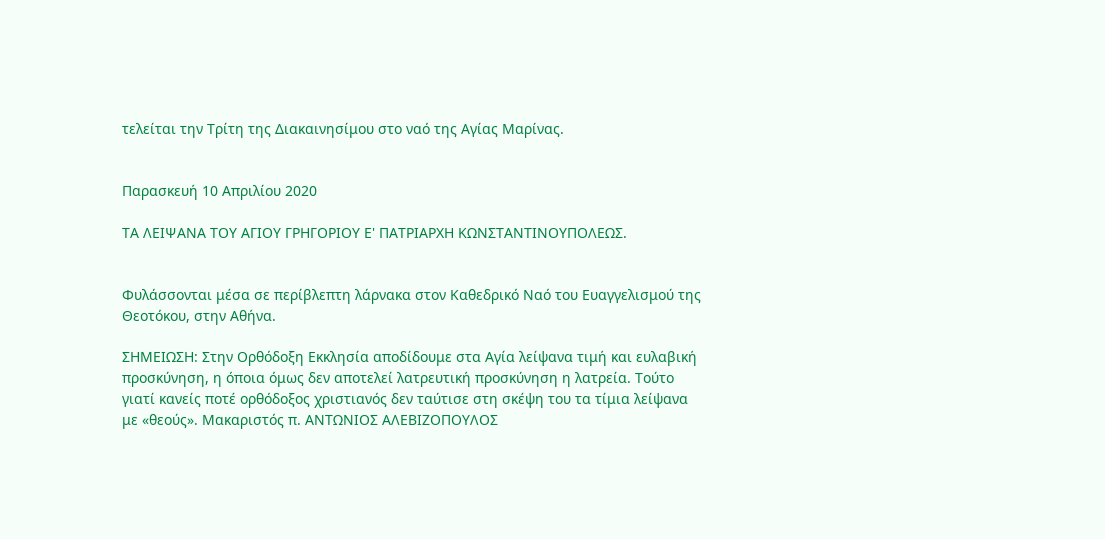τελείται την Τρίτη της Διακαινησίμου στο ναό της Αγίας Μαρίνας.


Παρασκευή 10 Απριλίου 2020

ΤΑ ΛΕΙΨΑΝΑ ΤΟΥ ΑΓΙΟΥ ΓΡΗΓΟΡΙΟΥ Ε' ΠΑΤΡΙΑΡΧΗ ΚΩΝΣΤΑΝΤΙΝΟΥΠΟΛΕΩΣ.


Φυλάσσονται μέσα σε περίβλεπτη λάρνακα στον Καθεδρικό Ναό του Ευαγγελισμού της Θεοτόκου, στην Αθήνα.

ΣΗΜΕΙΩΣΗ: Στην Ορθόδοξη Εκκλησία αποδίδουμε στα Αγία λείψανα τιμή και ευλαβική προσκύνηση, η όποια όμως δεν αποτελεί λατρευτική προσκύνηση η λατρεία. Τούτο γιατί κανείς ποτέ ορθόδοξος χριστιανός δεν ταύτισε στη σκέψη του τα τίμια λείψανα με «θεούς». Μακαριστός π. ΑΝΤΩΝΙΟΣ ΑΛΕΒΙΖΟΠΟΥΛΟΣ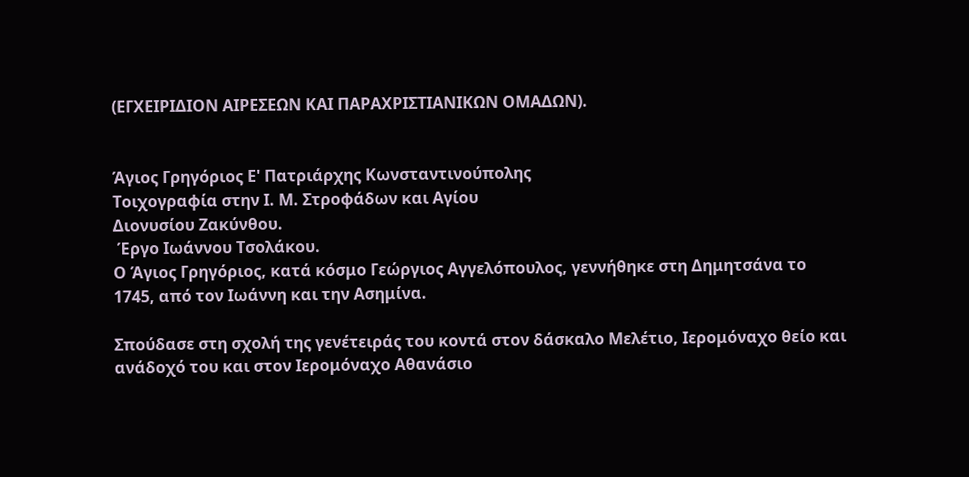(ΕΓΧΕΙΡΙΔΙΟΝ ΑΙΡΕΣΕΩΝ ΚΑΙ ΠΑΡΑΧΡΙΣΤΙΑΝΙΚΩΝ ΟΜΑΔΩΝ).


Άγιος Γρηγόριος Ε' Πατριάρχης Κωνσταντινούπολης
Τοιχογραφία στην Ι. Μ. Στροφάδων και Αγίου
Διονυσίου Ζακύνθου.
 Έργο Ιωάννου Τσολάκου.
Ο Άγιος Γρηγόριος, κατά κόσμο Γεώργιος Αγγελόπουλος, γεννήθηκε στη Δημητσάνα το 1745, από τον Ιωάννη και την Ασημίνα.

Σπούδασε στη σχολή της γενέτειράς του κοντά στον δάσκαλο Μελέτιο, Ιερομόναχο θείο και ανάδοχό του και στον Ιερομόναχο Αθανάσιο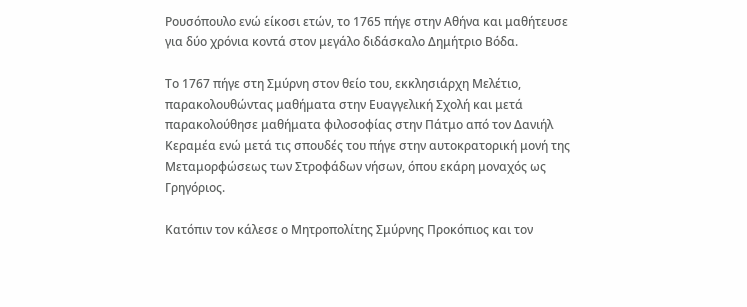Ρουσόπουλο ενώ είκοσι ετών, το 1765 πήγε στην Αθήνα και μαθήτευσε για δύο χρόνια κοντά στον μεγάλο διδάσκαλο Δημήτριο Βόδα.

Το 1767 πήγε στη Σμύρνη στον θείο του, εκκλησιάρχη Μελέτιο, παρακολουθώντας μαθήματα στην Ευαγγελική Σχολή και μετά παρακολούθησε μαθήματα φιλοσοφίας στην Πάτμο από τον Δανιήλ Κεραμέα ενώ μετά τις σπουδές του πήγε στην αυτοκρατορική μονή της Μεταμορφώσεως των Στροφάδων νήσων, όπου εκάρη μοναχός ως Γρηγόριος.

Κατόπιν τον κάλεσε ο Μητροπολίτης Σμύρνης Προκόπιος και τον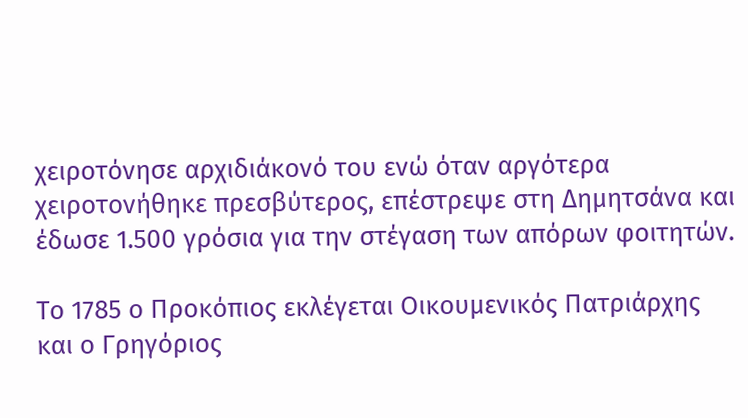χειροτόνησε αρχιδιάκονό του ενώ όταν αργότερα χειροτονήθηκε πρεσβύτερος, επέστρεψε στη Δημητσάνα και έδωσε 1.500 γρόσια για την στέγαση των απόρων φοιτητών.

Το 1785 ο Προκόπιος εκλέγεται Οικουμενικός Πατριάρχης και ο Γρηγόριος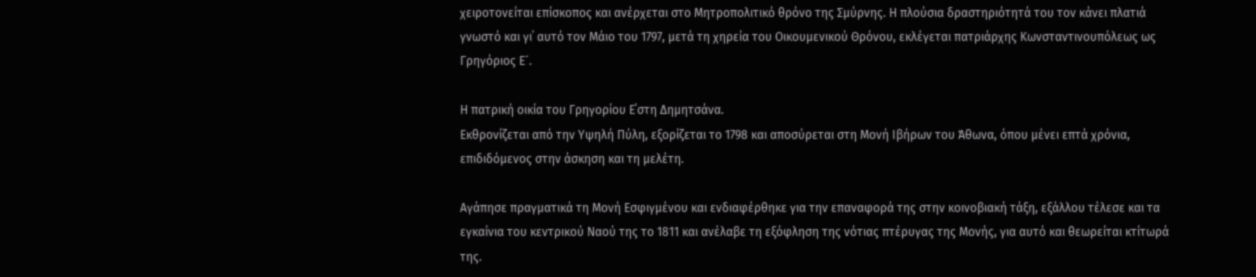χειροτονείται επίσκοπος και ανέρχεται στο Μητροπολιτικό θρόνο της Σμύρνης. Η πλούσια δραστηριότητά του τον κάνει πλατιά γνωστό και γι᾽ αυτό τον Μάιο του 1797, μετά τη χηρεία του Οικουμενικού Θρόνου, εκλέγεται πατριάρχης Κωνσταντινουπόλεως ως Γρηγόριος Ε´.

Η πατρική οικία του Γρηγορίου Ε΄στη Δημητσάνα.
Εκθρονίζεται από την Υψηλή Πύλη, εξορίζεται το 1798 και αποσύρεται στη Μονή Ιβήρων του Άθωνα, όπου μένει επτά χρόνια, επιδιδόμενος στην άσκηση και τη μελέτη.

Αγάπησε πραγματικά τη Μονή Εσφιγμένου και ενδιαφέρθηκε για την επαναφορά της στην κοινοβιακή τάξη, εξάλλου τέλεσε και τα εγκαίνια του κεντρικού Ναού της το 1811 και ανέλαβε τη εξόφληση της νότιας πτέρυγας της Μονής, για αυτό και θεωρείται κτίτωρά της.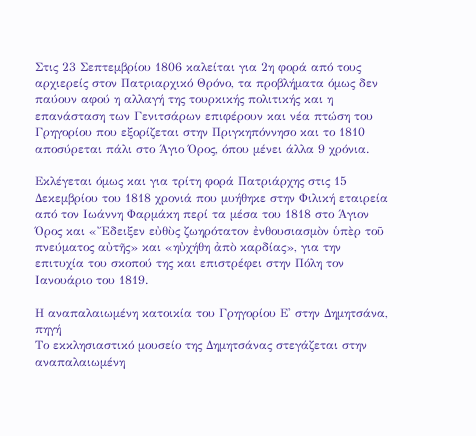Στις 23 Σεπτεμβρίου 1806 καλείται για 2η φορά από τους αρχιερείς στον Πατριαρχικό Θρόνο, τα προβλήματα όμως δεν παύουν αφού η αλλαγή της τουρκικής πολιτικής και η επανάσταση των Γενιτσάρων επιφέρουν και νέα πτώση του Γρηγορίου που εξορίζεται στην Πριγκηπόννησο και το 1810 αποσύρεται πάλι στο Άγιο Όρος, όπου μένει άλλα 9 χρόνια.

Εκλέγεται όμως και για τρίτη φορά Πατριάρχης στις 15 Δεκεμβρίου του 1818 χρονιά που μυήθηκε στην Φιλική εταιρεία από τον Ιωάννη Φαρμάκη περί τα μέσα του 1818 στο Άγιον Όρος και «Ἔδειξεν εὐθὺς ζωηρότατον ἐνθουσιασμὸν ὑπὲρ τοῦ πνεύματος αὐτῆς» και «ηὐχήθη ἀπὸ καρδίας», για την επιτυχία του σκοπού της και επιστρέφει στην Πόλη τον Ιανουάριο του 1819.

Η αναπαλαιωμένη κατοικία του Γρηγορίου Ε' στην Δημητσάνα,
πηγή
Το εκκλησιαστικό μουσείο της Δημητσάνας στεγάζεται στην
αναπαλαιωμένη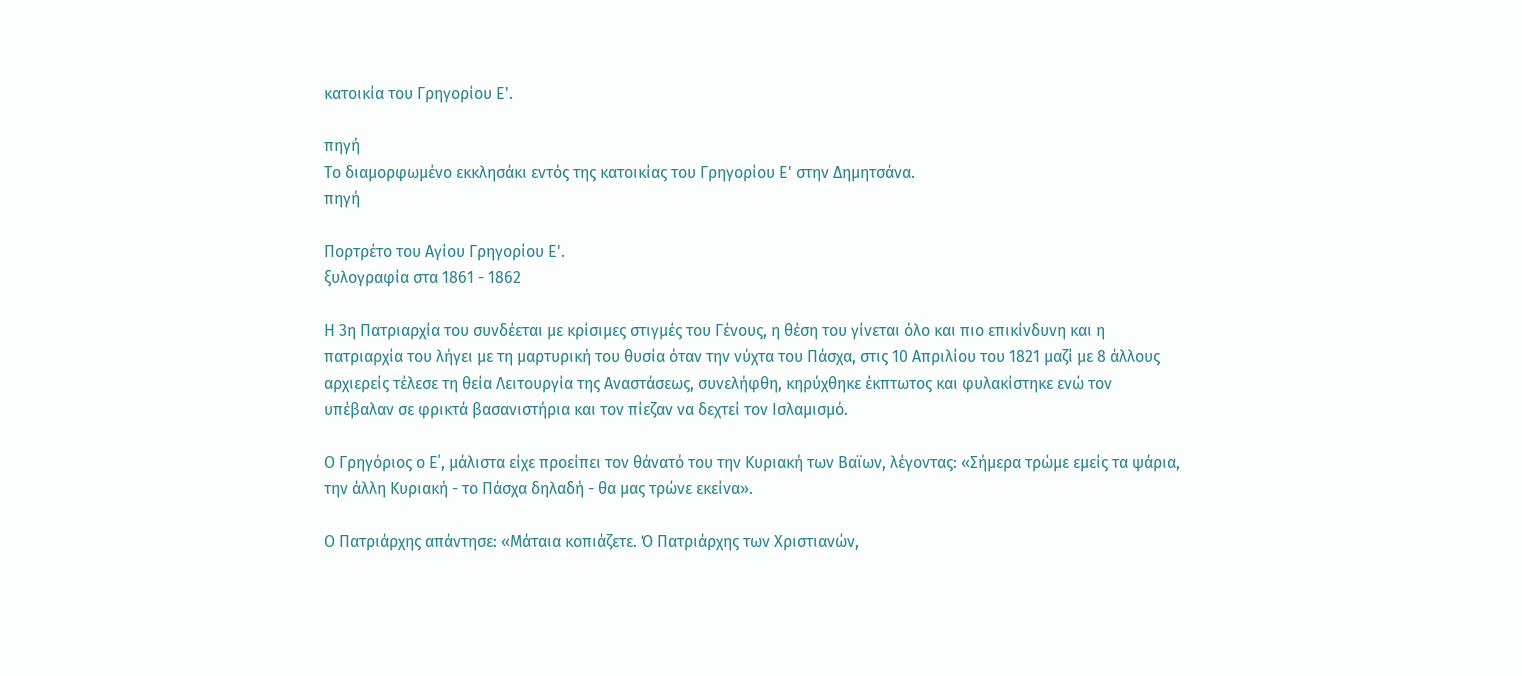κατοικία του Γρηγορίου Ε'.

πηγή
Το διαμορφωμένο εκκλησάκι εντός της κατοικίας του Γρηγορίου Ε' στην Δημητσάνα.
πηγή

Πορτρέτο του Αγίου Γρηγορίου Ε'.
ξυλογραφία στα 1861 - 1862

Η 3η Πατριαρχία του συνδέεται με κρίσιμες στιγμές του Γένους, η θέση του γίνεται όλο και πιο επικίνδυνη και η πατριαρχία του λήγει με τη μαρτυρική του θυσία όταν την νύχτα του Πάσχα, στις 10 Απριλίου του 1821 μαζί με 8 άλλους αρχιερείς τέλεσε τη θεία Λειτουργία της Αναστάσεως, συνελήφθη, κηρύχθηκε έκπτωτος και φυλακίστηκε ενώ τον υπέβαλαν σε φρικτά βασανιστήρια και τον πίεζαν να δεχτεί τον Ισλαμισμό.

Ο Γρηγόριος ο Ε΄, μάλιστα είχε προείπει τον θάνατό του την Κυριακή των Βαϊων, λέγοντας: «Σήμερα τρώμε εμείς τα ψάρια, την άλλη Κυριακή - το Πάσχα δηλαδή - θα μας τρώνε εκείνα».

Ο Πατριάρχης απάντησε: «Μάταια κοπιάζετε. Ό Πατριάρχης των Χριστιανών,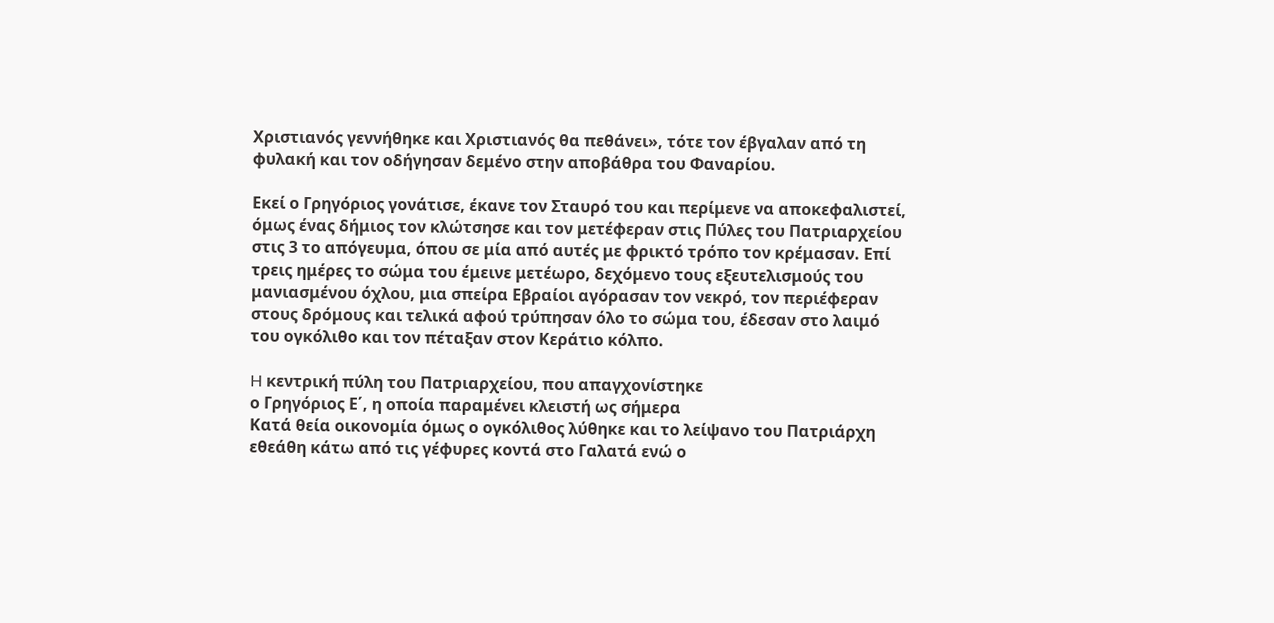Χριστιανός γεννήθηκε και Χριστιανός θα πεθάνει», τότε τον έβγαλαν από τη φυλακή και τον οδήγησαν δεμένο στην αποβάθρα του Φαναρίου.

Εκεί ο Γρηγόριος γονάτισε, έκανε τον Σταυρό του και περίμενε να αποκεφαλιστεί, όμως ένας δήμιος τον κλώτσησε και τον μετέφεραν στις Πύλες του Πατριαρχείου στις 3 το απόγευμα, όπου σε μία από αυτές με φρικτό τρόπο τον κρέμασαν. Επί τρεις ημέρες το σώμα του έμεινε μετέωρο, δεχόμενο τους εξευτελισμούς του μανιασμένου όχλου, μια σπείρα Εβραίοι αγόρασαν τον νεκρό, τον περιέφεραν στους δρόμους και τελικά αφού τρύπησαν όλο το σώμα του, έδεσαν στο λαιμό του ογκόλιθο και τον πέταξαν στον Κεράτιο κόλπο.

H κεντρική πύλη του Πατριαρχείου, που απαγχονίστηκε
ο Γρηγόριος Ε΄, η οποία παραμένει κλειστή ως σήμερα
Κατά θεία οικονομία όμως ο ογκόλιθος λύθηκε και το λείψανο του Πατριάρχη εθεάθη κάτω από τις γέφυρες κοντά στο Γαλατά ενώ ο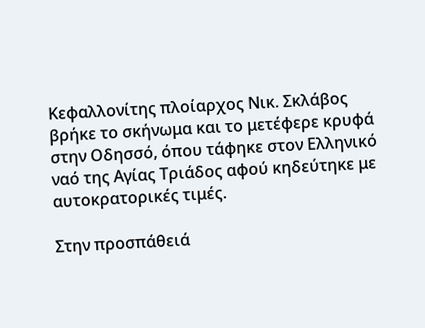Κεφαλλονίτης πλοίαρχος Νικ. Σκλάβος βρήκε το σκήνωμα και το μετέφερε κρυφά στην Οδησσό, όπου τάφηκε στον Ελληνικό ναό της Αγίας Τριάδος αφού κηδεύτηκε με αυτοκρατορικές τιμές.

Στην προσπάθειά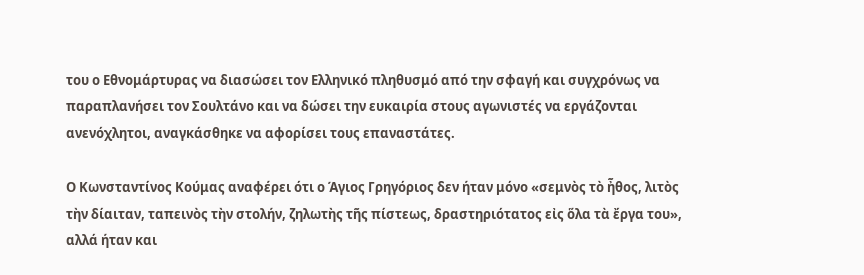του ο Εθνομάρτυρας να διασώσει τον Ελληνικό πληθυσμό από την σφαγή και συγχρόνως να παραπλανήσει τον Σουλτάνο και να δώσει την ευκαιρία στους αγωνιστές να εργάζονται ανενόχλητοι, αναγκάσθηκε να αφορίσει τους επαναστάτες.

Ο Κωνσταντίνος Κούμας αναφέρει ότι ο Άγιος Γρηγόριος δεν ήταν μόνο «σεμνὸς τὸ ἦθος, λιτὸς τὴν δίαιταν, ταπεινὸς τὴν στολήν, ζηλωτὴς τῆς πίστεως, δραστηριότατος εἰς ὅλα τὰ ἔργα του», αλλά ήταν και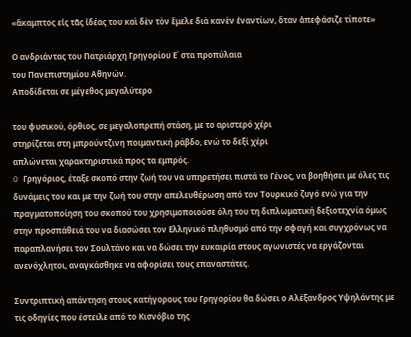«ἄκαμπτος εἰς τᾶς ἰδέας του καὶ δὲν τὸν ἔμελε διὰ κανὲν ἐναντίων, ὅταν ἀπεφάσιζε τίποτε»

Ο ανδριάντας του Πατριάρχη Γρηγορίου Ε΄ στα προπύλαια
του Πανεπιστημίου Αθηνών.
Αποδίδεται σε μέγεθος μεγαλύτερο

του φυσικού, όρθιος, σε μεγαλοπρεπή στάση, με το αριστερό χέρι
στηρίζεται στη μπρούντζινη ποιμαντική ράβδο, ενώ το δεξί χέρι
απλώνεται χαρακτηριστικά προς τα εμπρός.
O Γρηγόριος, έταξε σκοπό στην ζωή του να υπηρετήσει πιστά το Γένος, να βοηθήσει με όλες τις δυνάμεις του και με την ζωή του στην απελευθέρωση από τον Τουρκικό ζυγό ενώ για την πραγματοποίηση του σκοπού του χρησιμοποιούσε όλη του τη διπλωματική δεξιοτεχνία όμως στην προσπάθειά του να διασώσει τον Ελληνικό πληθυσμό από την σφαγή και συγχρόνως να παραπλανήσει τον Σουλτάνο και να δώσει την ευκαιρία στους αγωνιστές να εργάζονται ανενόχλητοι, αναγκάσθηκε να αφορίσει τους επαναστάτες.

Συντριπτική απάντηση στους κατήγορους του Γρηγορίου θα δώσει ο Αλέξανδρος Υψηλάντης με τις οδηγίες που έστειλε από το Κισνόβιο της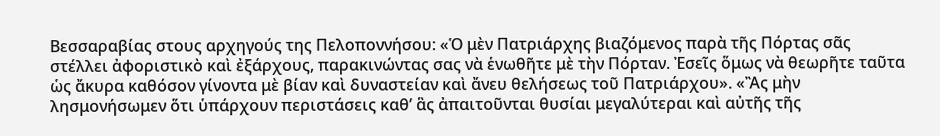Βεσσαραβίας στους αρχηγούς της Πελοποννήσου: «Ὁ μὲν Πατριάρχης βιαζόμενος παρὰ τῆς Πόρτας σᾶς στέλλει ἀφοριστικὸ καὶ ἐξάρχους, παρακινώντας σας νὰ ἑνωθῆτε μὲ τὴν Πόρταν. Ἐσεῖς ὅμως νὰ θεωρῆτε ταῦτα ὡς ἄκυρα καθόσον γίνοντα μὲ βίαν καὶ δυναστείαν καὶ ἄνευ θελήσεως τοῦ Πατριάρχου». «Ἂς μὴν λησμονήσωμεν ὅτι ὑπάρχουν περιστάσεις καθ’ ἃς ἀπαιτοῦνται θυσίαι μεγαλύτεραι καὶ αὐτῆς τῆς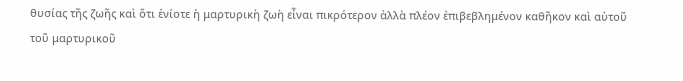θυσίας τῆς ζωῆς καὶ ὅτι ἐνίοτε ἡ μαρτυρικὴ ζωὴ εἶναι πικρότερον ἀλλὰ πλέον ἐπιβεβλημένον καθῆκον καὶ αὐτοῦ τοῦ μαρτυρικοῦ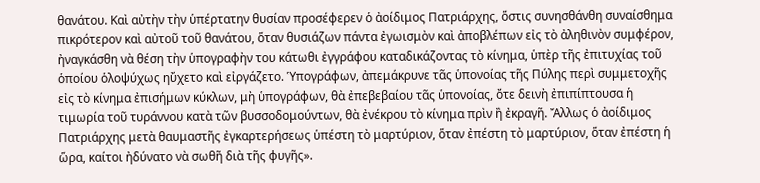θανάτου. Καὶ αὐτὴν τὴν ὑπέρτατην θυσίαν προσέφερεν ὁ ἀοίδιμος Πατριάρχης, ὅστις συνησθάνθη συναίσθημα πικρότερον καὶ αὐτοῦ τοῦ θανάτου, ὅταν θυσιάζων πάντα ἐγωισμὸν καὶ ἀποβλέπων εἰς τὸ ἀληθινὸν συμφέρον, ἠναγκάσθη νὰ θέση τὴν ὑπογραφὴν του κάτωθι ἐγγράφου καταδικάζοντας τὸ κίνημα, ὑπὲρ τῆς ἐπιτυχίας τοῦ ὁποίου ὁλοψύχως ηὔχετο καὶ εἰργάζετο. Ὑπογράφων, ἀπεμάκρυνε τᾶς ὑπονοίας τῆς Πύλης περὶ συμμετοχῆς εἰς τὸ κίνημα ἐπισήμων κύκλων, μὴ ὑπογράφων, θὰ ἐπεβεβαίου τᾶς ὑπονοίας, ὄτε δεινὴ ἐπιπίπτουσα ἡ τιμωρία τοῦ τυράννου κατὰ τῶν βυσσοδομούντων, θὰ ἐνέκρου τὸ κίνημα πρὶν ἢ ἐκραγῆ. Ἄλλως ὁ ἀοίδιμος Πατριάρχης μετὰ θαυμαστῆς ἐγκαρτερήσεως ὑπέστη τὸ μαρτύριον, ὅταν ἐπέστη τὸ μαρτύριον, ὅταν ἐπέστη ἡ ὥρα, καίτοι ἠδύνατο νὰ σωθῆ διὰ τῆς φυγῆς».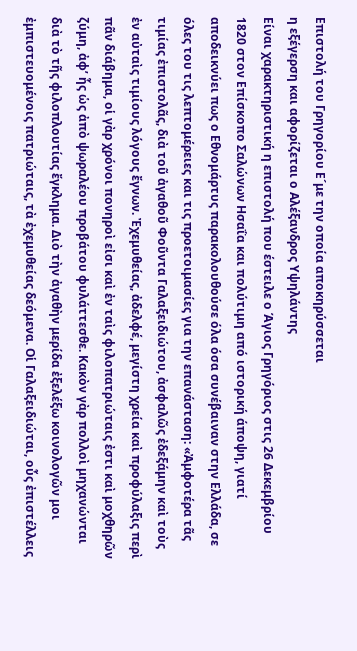Επιστολή του Γρηγορίου Ε´με την οποία αποκηρύσσεται
η εξέγερση και αφορίζεται ο Αλέξανδρος Υψηλάντης
Είναι χαρακτηριστική η επιστολή που έστειλε ο Άγιος Γρηγόριος στις 26 Δεκεμβρίου 1820 στον Επίσκοπο Σαλώνων Ησαΐα και πολύτιμη από ιστορική άποψη, γιατί αποδεικνύει πως ο Εθνομάρτυς παρακολουθούσε όλα όσα συνέβαιναν στην Ελλάδα, σε όλες του τις λεπτομέρειες και τις προετοιμασίες για την επανάσταση: «Ἀμφοτέρα τᾶς τιμίας ἐπιστολᾶς, διὰ τοῦ ἀγαθοῦ Φοῦντα Γαλαξειδιώτου, ἀσφαλῶς ἐδεξάμην καὶ τοὺς ἐν αὐταὶς τιμίους λόγους ἔγνων. Ἐχεμυθείας, ἀδελφέ, μεγίστη χρεία καὶ προφύλαξις περὶ πᾶν διάβημα, οἱ γὰρ χρόνοι πονηροὶ εἰσι καὶ ἐν ταὶς φιλοπατριώταις ἐστι καὶ μοχθηρῶν ζύμη, ἀφ’ ἧς ὡς ἀπὸ ψωραλέου προβάτου φυλάττεσθε. Κακὸν γὰρ πολλοὶ μηχανώνται διὰ τὸ τῆς φιλοπλουτίας ἔγκλημα. Διὸ τὴν ἀγαθὴν μερίδα ἐξελέξω κοινολογῶν μοι ἐμπιστευομένοις πατριώταις, τὰ ἐχεμυθείας δεόμενα. Οἱ Γαλαξειδιώται, οὖς ἐπιστέλλεις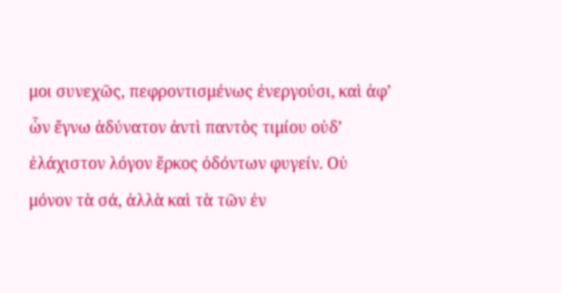μοι συνεχῶς, πεφροντισμένως ἐνεργούσι, καὶ ἀφ’ ὧν ἔγνω ἀδύνατον ἀντὶ παντὸς τιμίου οὐδ’ ἐλάχιστον λόγον ἕρκος ὀδόντων φυγείν. Οὐ μόνον τὰ σά, ἀλλὰ καὶ τὰ τῶν ἐν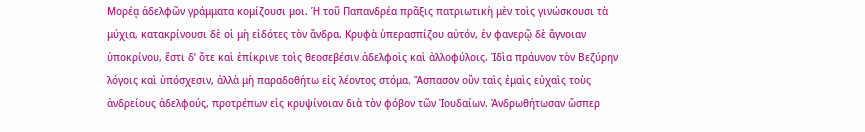Μορέᾳ ἀδελφῶν γράμματα κομίζουσι μοι. Ἡ τοῦ Παπανδρέα πρᾶξις πατριωτικὴ μὲν τοὶς γινώσκουσι τὰ μύχια, κατακρίνουσι δὲ οἱ μὴ εἰδότες τὸν ἄνδρα. Κρυφὰ ὑπερασπίζου αὐτόν, ἐν φανερῷ δὲ ἄγνοιαν ὑποκρίνου, ἔστι δ’ ὄτε καὶ ἐπίκρινε τοὶς θεοσεβέσιν ἀδελφοὶς καὶ ἀλλοφύλοις. Ἰδὶα πράυνον τὸν Βεζύρην λόγοις καὶ ὑπόσχεσιν, ἀλλὰ μὴ παραδοθήτω εἰς λέοντος στόμα. Ἄσπασον οὒν ταὶς ἐμαὶς εὐχαὶς τοὺς ἀνδρείους ἀδελφούς, προτρέπων εἰς κρυψίνοιαν διὰ τὸν φόβον τῶν Ἰουδαίων. Ἀνδρωθήτωσαν ὥσπερ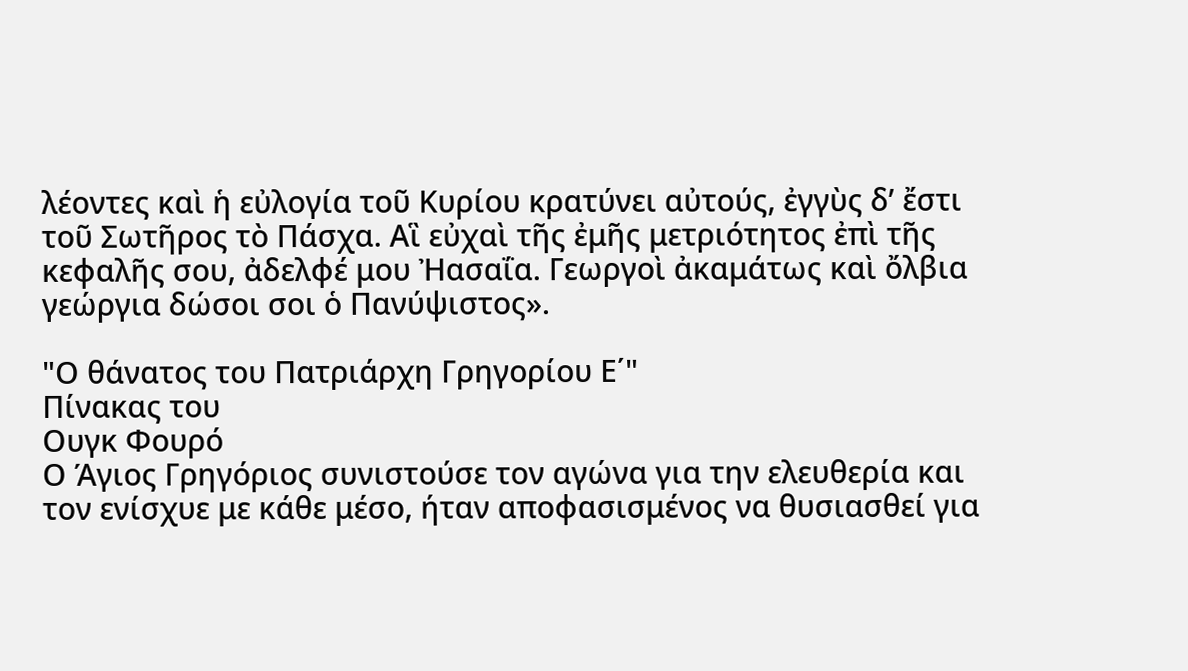λέοντες καὶ ἡ εὐλογία τοῦ Κυρίου κρατύνει αὐτούς, ἐγγὺς δ’ ἔστι τοῦ Σωτῆρος τὸ Πάσχα. Αἳ εὐχαὶ τῆς ἐμῆς μετριότητος ἐπὶ τῆς κεφαλῆς σου, ἀδελφέ μου Ἠασαΐα. Γεωργοὶ ἀκαμάτως καὶ ὄλβια γεώργια δώσοι σοι ὁ Πανύψιστος».

"Ο θάνατος του Πατριάρχη Γρηγορίου Ε΄"
Πίνακας του
Ουγκ Φουρό
Ο Άγιος Γρηγόριος συνιστούσε τον αγώνα για την ελευθερία και τον ενίσχυε με κάθε μέσο, ήταν αποφασισμένος να θυσιασθεί για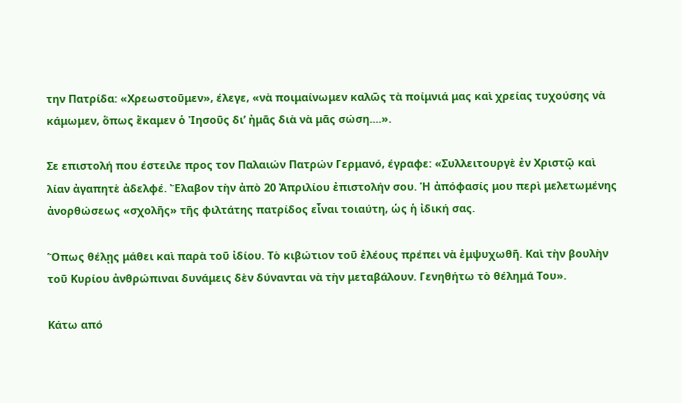την Πατρίδα: «Χρεωστοῦμεν», έλεγε, «νὰ ποιμαίνωμεν καλῶς τὰ ποίμνιά μας καὶ χρείας τυχούσης νὰ κάμωμεν, ὅπως ἔκαμεν ὁ Ἰησοῦς δι’ ἠμᾶς διὰ νὰ μᾶς σώση....».

Σε επιστολή που έστειλε προς τον Παλαιών Πατρών Γερμανό, έγραφε: «Συλλειτουργὲ ἐν Χριστῷ καὶ λίαν ἀγαπητὲ ἀδελφέ. Ἔλαβον τὴν ἀπὸ 20 Ἀπριλίου ἐπιστολήν σου. Ἡ ἀπόφασίς μου περὶ μελετωμένης ἀνορθώσεως «σχολῆς» τῆς φιλτάτης πατρίδος εἶναι τοιαύτη, ὡς ἡ ἰδική σας.

Ὅπως θέλῃς μάθει καὶ παρὰ τοῦ ἰδίου. Τὸ κιβώτιον τοῦ ἐλέους πρέπει νὰ ἐμψυχωθῆ. Καὶ τὴν βουλὴν τοῦ Κυρίου ἀνθρώπιναι δυνάμεις δὲν δύνανται νὰ τὴν μεταβάλουν. Γενηθήτω τὸ θέλημά Του».

Κάτω από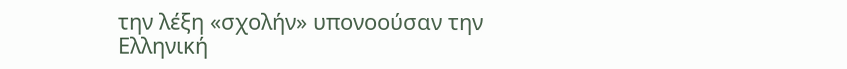την λέξη «σχολήν» υπονοούσαν την Ελληνική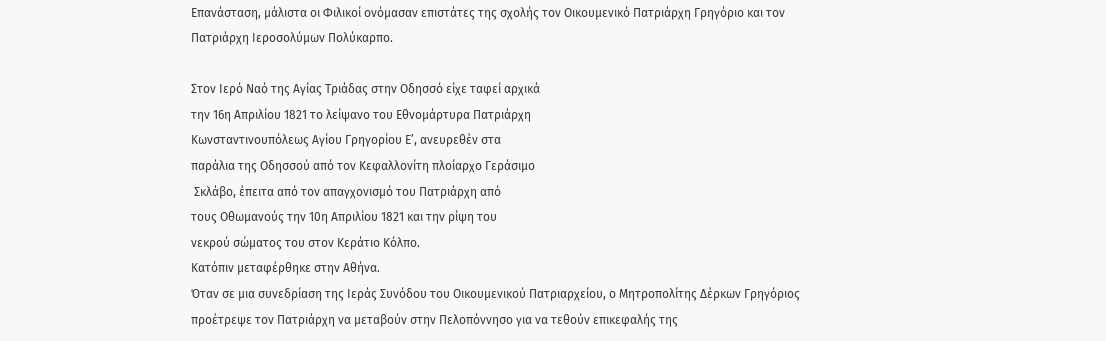Επανάσταση, μάλιστα oι Φιλικοί ονόμασαν επιστάτες της σχολής τον Οικουμενικό Πατριάρχη Γρηγόριο και τον Πατριάρχη Ιεροσολύμων Πολύκαρπο.

Στον Ιερό Ναό της Αγίας Τριάδας στην Οδησσό είχε ταφεί αρχικά
την 16η Απριλίου 1821 το λείψανο του Εθνομάρτυρα Πατριάρχη
Κωνσταντινουπόλεως Αγίου Γρηγορίου Ε’, ανευρεθέν στα
παράλια της Οδησσού από τον Κεφαλλονίτη πλοίαρχο Γεράσιμο
 Σκλάβο, έπειτα από τον απαγχονισμό του Πατριάρχη από
τους Οθωμανούς την 10η Απριλίου 1821 και την ρίψη του
νεκρού σώματος του στον Κεράτιο Κόλπο.
Κατόπιν μεταφέρθηκε στην Αθήνα.
Όταν σε μια συνεδρίαση της Ιεράς Συνόδου του Οικουμενικού Πατριαρχείου, ο Μητροπολίτης Δέρκων Γρηγόριος προέτρεψε τον Πατριάρχη να μεταβούν στην Πελοπόννησο για να τεθούν επικεφαλής της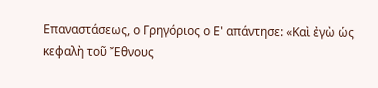Επαναστάσεως, ο Γρηγόριος ο Ε' απάντησε: «Καὶ ἐγὼ ὡς κεφαλὴ τοῦ Ἔθνους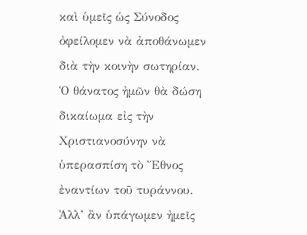καὶ ὑμεῖς ὡς Σύνοδος ὀφείλομεν νὰ ἀποθάνωμεν διὰ τὴν κοινὴν σωτηρίαν. Ὁ θάνατος ἠμῶν θὰ δώση δικαίωμα εἰς τὴν Χριστιανοσύνην νὰ ὑπερασπίση τὸ Ἔθνος ἐναντίων τοῦ τυράννου. Ἀλλ’ ἂν ὑπάγωμεν ἠμεῖς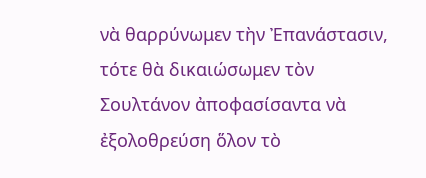νὰ θαρρύνωμεν τὴν Ἐπανάστασιν, τότε θὰ δικαιώσωμεν τὸν Σουλτάνον ἀποφασίσαντα νὰ ἐξολοθρεύση ὅλον τὸ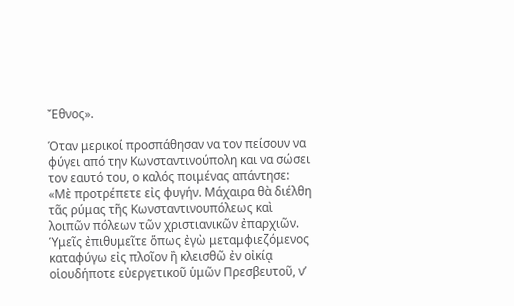Ἔθνος».

Όταν μερικοί προσπάθησαν να τον πείσουν να φύγει από την Κωνσταντινούπολη και να σώσει τον εαυτό του, ο καλός ποιμένας απάντησε: «Μὲ προτρέπετε εἰς φυγήν. Μάχαιρα θὰ διέλθη τᾶς ρύμας τῆς Κωνσταντινουπόλεως καὶ λοιπῶν πόλεων τῶν χριστιανικῶν ἐπαρχιῶν. Ὑμεῖς ἐπιθυμεῖτε ὅπως ἐγὼ μεταμφιεζόμενος καταφύγω εἰς πλοῖον ἢ κλεισθῶ ἐν οἰκίᾳ οἱουδήποτε εὐεργετικοῦ ὑμῶν Πρεσβευτοῦ, ν’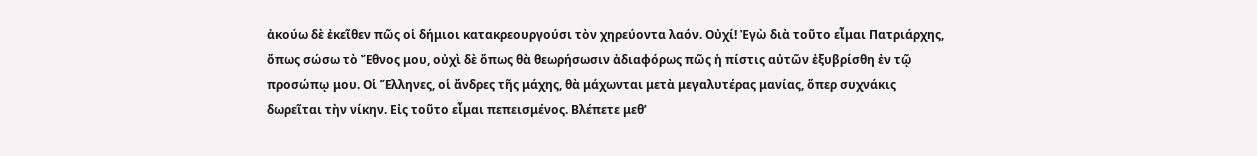ἀκούω δὲ ἐκεῖθεν πῶς οἱ δήμιοι κατακρεουργούσι τὸν χηρεύοντα λαόν. Οὐχί! Ἐγὼ διὰ τοῦτο εἶμαι Πατριάρχης, ὅπως σώσω τὸ Ἔθνος μου, οὐχὶ δὲ ὅπως θὰ θεωρήσωσιν ἀδιαφόρως πῶς ἡ πίστις αὐτῶν ἐξυβρίσθη ἐν τῷ προσώπῳ μου. Οἱ Ἕλληνες, οἱ ἄνδρες τῆς μάχης, θὰ μάχωνται μετὰ μεγαλυτέρας μανίας, ὅπερ συχνάκις δωρεῖται τὴν νίκην. Εἰς τοῦτο εἶμαι πεπεισμένος. Βλέπετε μεθ’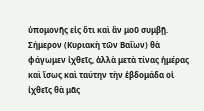ὑπομονῆς εἰς ὅτι καὶ ἂν μοῦ συμβῇ. Σήμερον (Κυριακὴ τῶν Βαΐων) θὰ φάγωμεν ἰχθεῖς, ἀλλὰ μετὰ τίνας ἡμέρας καὶ ἴσως καὶ ταύτην τὴν ἑβδομάδα οἱ ἰχθεῖς θὰ μᾶς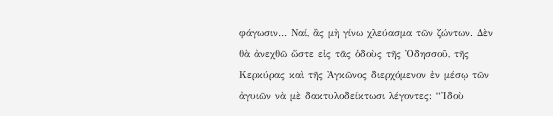φάγωσιν… Ναί, ἂς μὴ γίνω χλεύασμα τῶν ζώντων. Δὲν θὰ ἀνεχθῶ ὥστε εἰς τᾶς ὁδοὺς τῆς Ὀδησσοῦ, τῆς Κερκύρας καὶ τῆς Ἀγκῶνος διερχόμενον ἐν μέσῳ τῶν ἀγυιῶν νὰ μὲ δακτυλοδείκτωσι λέγοντες: “Ἰδοὺ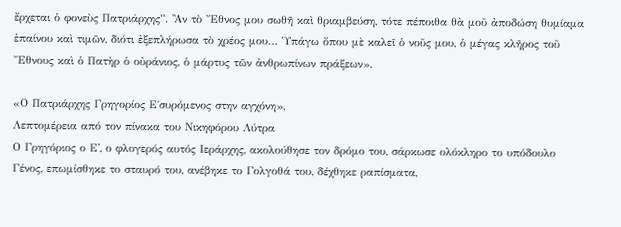ἔρχεται ὁ φονεὺς Πατριάρχης”. Ἂν τὸ Ἔθνος μου σωθῆ καὶ θριαμβεύση, τότε πέποιθα θὰ μοῦ ἀποδώση θυμίαμα ἐπαίνου καὶ τιμῶν, διότι ἐξεπλήρωσα τὸ χρέος μου… Ὑπάγω ὅπου μὲ καλεῖ ὁ νοῦς μου, ὁ μέγας κλῆρος τοῦ Ἔθνους καὶ ὁ Πατὴρ ὁ οὐράνιος, ὁ μάρτυς τῶν ἀνθρωπίνων πράξεων».

«Ο Πατριάρχης Γρηγορίος Ε΄συρόμενος στην αγχόνη»,
Λεπτομέρεια από τον πίνακα του Νικηφόρου Λύτρα
Ο Γρηγόριος ο Ε', ο φλογερός αυτός Ιεράρχης, ακολούθησε τον δρόμο του, σάρκωσε ολόκληρο το υπόδουλο Γένος, επωμίσθηκε το σταυρό του, ανέβηκε το Γολγοθά του, δέχθηκε ραπίσματα,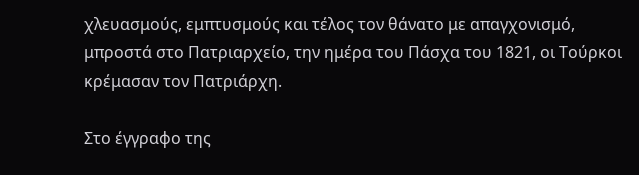χλευασμούς, εμπτυσμούς και τέλος τον θάνατο με απαγχονισμό, μπροστά στο Πατριαρχείο, την ημέρα του Πάσχα του 1821, οι Τούρκοι κρέμασαν τον Πατριάρχη.

Στο έγγραφο της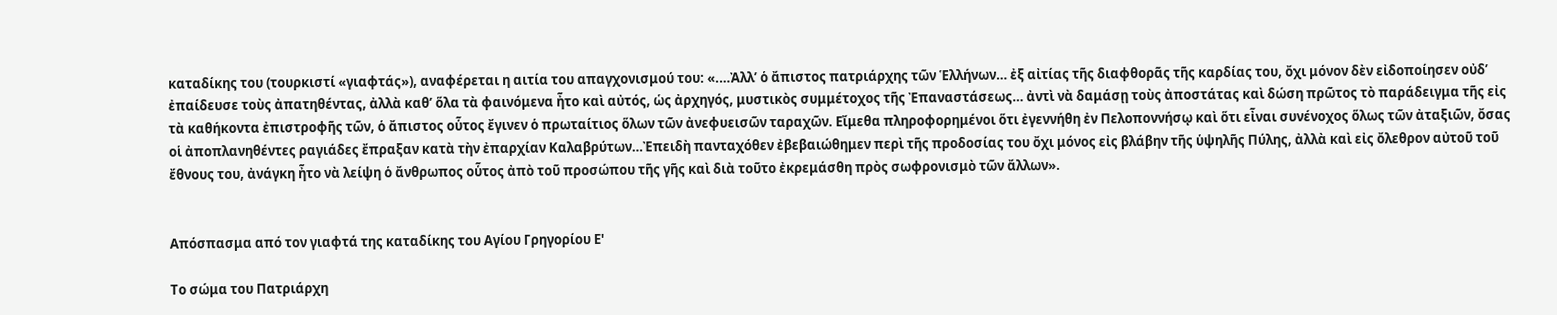καταδίκης του (τουρκιστί «γιαφτάς»), αναφέρεται η αιτία του απαγχονισμού του: «.…Ἀλλ’ ὁ ἄπιστος πατριάρχης τῶν Ἑλλήνων… ἐξ αἰτίας τῆς διαφθορᾶς τῆς καρδίας του, ὄχι μόνον δὲν εἰδοποίησεν οὐδ’ ἐπαίδευσε τοὺς ἀπατηθέντας, ἀλλὰ καθ’ ὅλα τὰ φαινόμενα ἦτο καὶ αὐτός, ὡς ἀρχηγός, μυστικὸς συμμέτοχος τῆς Ἐπαναστάσεως… ἀντὶ νὰ δαμάσῃ τοὺς ἀποστάτας καὶ δώση πρῶτος τὸ παράδειγμα τῆς εἰς τὰ καθήκοντα ἐπιστροφῆς τῶν, ὁ ἄπιστος οὗτος ἔγινεν ὁ πρωταίτιος ὅλων τῶν ἀνεφυεισῶν ταραχῶν. Εἴμεθα πληροφορημένοι ὅτι ἐγεννήθη ἐν Πελοποννήσῳ καὶ ὅτι εἶναι συνένοχος ὅλως τῶν ἀταξιῶν, ὄσας οἱ ἀποπλανηθέντες ραγιάδες ἔπραξαν κατὰ τὴν ἐπαρχίαν Καλαβρύτων…Ἐπειδὴ πανταχόθεν ἐβεβαιώθημεν περὶ τῆς προδοσίας του ὄχι μόνος εἰς βλάβην τῆς ὑψηλῆς Πύλης, ἀλλὰ καὶ εἰς ὄλεθρον αὐτοῦ τοῦ ἔθνους του, ἀνάγκη ἦτο νὰ λείψη ὁ ἄνθρωπος οὗτος ἀπὸ τοῦ προσώπου τῆς γῆς καὶ διὰ τοῦτο ἐκρεμάσθη πρὸς σωφρονισμὸ τῶν ἄλλων».


Απόσπασμα από τον γιαφτά της καταδίκης του Αγίου Γρηγορίου Ε'

Το σώμα του Πατριάρχη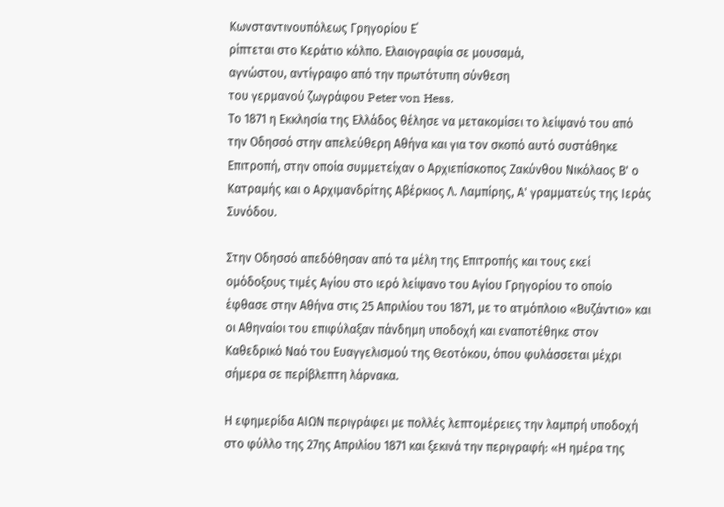Κωνσταντινουπόλεως Γρηγορίου Ε΄
ρίπτεται στο Κεράτιο κόλπο. Ελαιογραφία σε μουσαμά,
αγνώστου, αντίγραφο από την πρωτότυπη σύνθεση
του γερμανού ζωγράφου Peter von Hess.
Το 1871 η Εκκλησία της Ελλάδος θέλησε να μετακομίσει το λείψανό του από την Οδησσό στην απελεύθερη Αθήνα και για τον σκοπό αυτό συστάθηκε Επιτροπή, στην οποία συμμετείχαν ο Αρχιεπίσκοπος Ζακύνθου Νικόλαος Β' ο Κατραμής και ο Αρχιμανδρίτης Αβέρκιος Λ. Λαμπίρης, Α' γραμματεύς της Ιεράς Συνόδου.

Στην Οδησσό απεδόθησαν από τα μέλη της Επιτροπής και τους εκεί ομόδοξους τιμές Αγίου στο ιερό λείψανο του Αγίου Γρηγορίου το οποίο έφθασε στην Αθήνα στις 25 Απριλίου του 1871, με το ατμόπλοιο «Βυζάντιο» και οι Αθηναίοι του επιφύλαξαν πάνδημη υποδοχή και εναποτέθηκε στον Καθεδρικό Ναό του Ευαγγελισμού της Θεοτόκου, όπου φυλάσσεται μέχρι σήμερα σε περίβλεπτη λάρνακα.

Η εφημερίδα ΑΙΩΝ περιγράφει με πολλές λεπτομέρειες την λαμπρή υποδοχή στο φύλλο της 27ης Απριλίου 1871 και ξεκινά την περιγραφή: «Η ημέρα της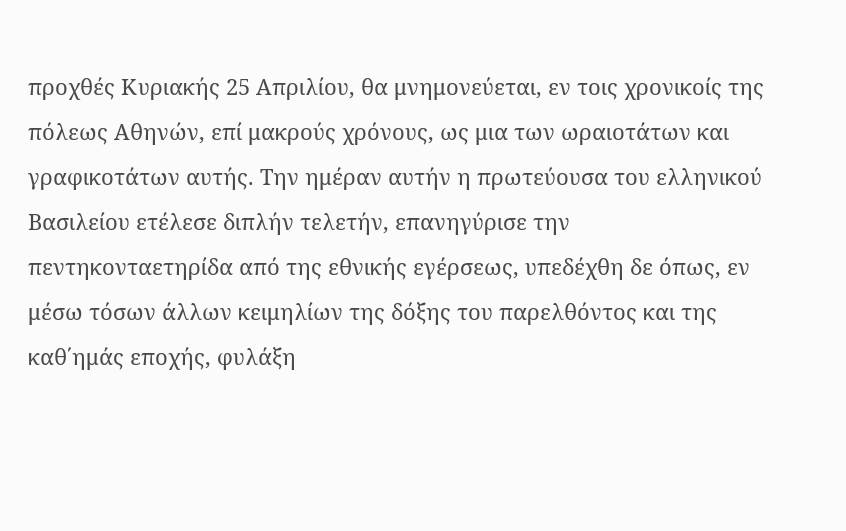προχθές Κυριακής 25 Απριλίου, θα μνημονεύεται, εν τοις χρονικοίς της πόλεως Αθηνών, επί μακρούς χρόνους, ως μια των ωραιοτάτων και γραφικοτάτων αυτής. Την ημέραν αυτήν η πρωτεύουσα του ελληνικού Βασιλείου ετέλεσε διπλήν τελετήν, επανηγύρισε την πεντηκονταετηρίδα από της εθνικής εγέρσεως, υπεδέχθη δε όπως, εν μέσω τόσων άλλων κειμηλίων της δόξης του παρελθόντος και της καθ΄ημάς εποχής, φυλάξη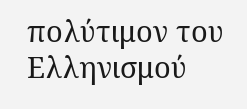πολύτιμον του Ελληνισμού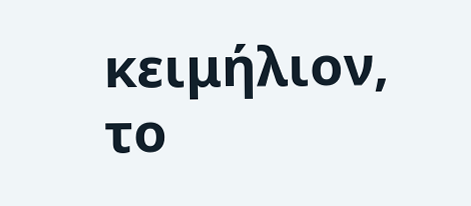κειμήλιον, το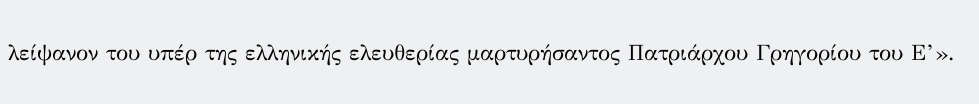λείψανον του υπέρ της ελληνικής ελευθερίας μαρτυρήσαντος Πατριάρχου Γρηγορίου του Ε’».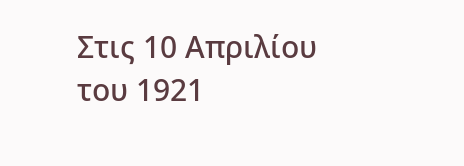Στις 10 Απριλίου του 1921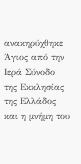ανακηρύχθηκε Άγιος από την Ιερά Σύνοδο της Εκκλησίας της Ελλάδος και η μνήμη του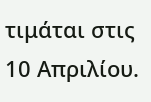τιμάται στις 10 Απριλίου.